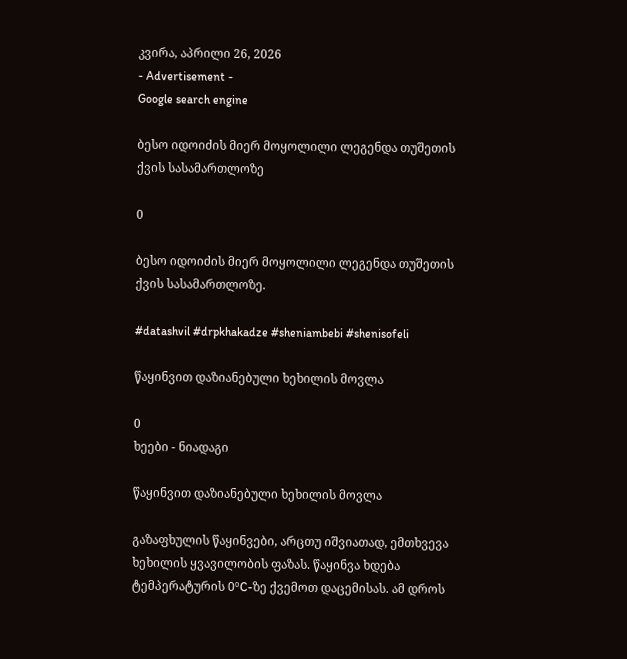კვირა, აპრილი 26, 2026
- Advertisement -
Google search engine

ბესო იდოიძის მიერ მოყოლილი ლეგენდა თუშეთის ქვის სასამართლოზე

0

ბესო იდოიძის მიერ მოყოლილი ლეგენდა თუშეთის ქვის სასამართლოზე.

#datashvil #drpkhakadze #sheniambebi #shenisofeli

წაყინვით დაზიანებული ხეხილის მოვლა

0
ხეები - ნიადაგი

წაყინვით დაზიანებული ხეხილის მოვლა

გაზაფხულის წაყინვები, არცთუ იშვიათად, ემთხვევა ხეხილის ყვავილობის ფაზას. წაყინვა ხდება ტემპერატურის 0ºC-ზე ქვემოთ დაცემისას. ამ დროს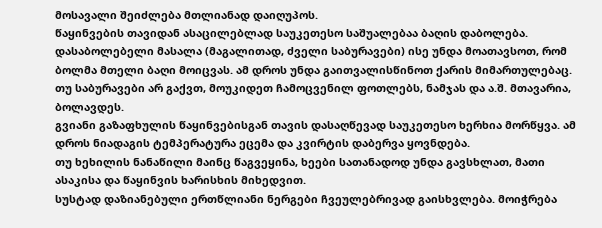მოსავალი შეიძლება მთლიანად დაიღუპოს.
წაყინვების თავიდან ასაცილებლად საუკეთესო საშუალებაა ბაღის დაბოლება. დასაბოლებელი მასალა (მაგალითად, ძველი საბურავები) ისე უნდა მოათავსოთ, რომ ბოლმა მთელი ბაღი მოიცვას. ამ დროს უნდა გაითვალისწინოთ ქარის მიმართულებაც. თუ საბურავები არ გაქვთ, მოუკიდეთ ჩამოცვენილ ფოთლებს, ნამჯას და ა.შ. მთავარია, ბოლავდეს.
გვიანი გაზაფხულის წაყინვებისგან თავის დასაღწევად საუკეთესო ხერხია მორწყვა. ამ დროს ნიადაგის ტემპერატურა ეცემა და კვირტის დაბერვა ყოვნდება.
თუ ხეხილის ნანაწილი მაინც წაგვეყინა, ხეები სათანადოდ უნდა გავსხლათ, მათი ასაკისა და წაყინვის ხარისხის მიხედვით.
სუსტად დაზიანებული ერთწლიანი ნერგები ჩვეულებრივად გაისხვლება. მოიჭრება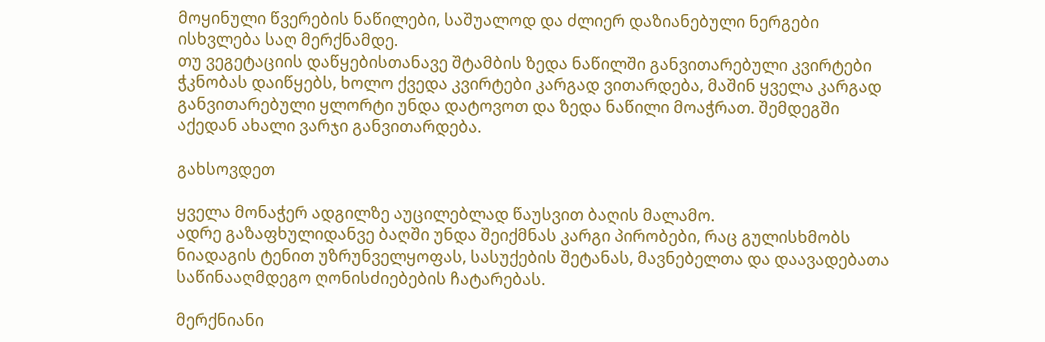მოყინული წვერების ნაწილები, საშუალოდ და ძლიერ დაზიანებული ნერგები ისხვლება საღ მერქნამდე.
თუ ვეგეტაციის დაწყებისთანავე შტამბის ზედა ნაწილში განვითარებული კვირტები ჭკნობას დაიწყებს, ხოლო ქვედა კვირტები კარგად ვითარდება, მაშინ ყველა კარგად განვითარებული ყლორტი უნდა დატოვოთ და ზედა ნაწილი მოაჭრათ. შემდეგში აქედან ახალი ვარჯი განვითარდება.

გახსოვდეთ

ყველა მონაჭერ ადგილზე აუცილებლად წაუსვით ბაღის მალამო.
ადრე გაზაფხულიდანვე ბაღში უნდა შეიქმნას კარგი პირობები, რაც გულისხმობს ნიადაგის ტენით უზრუნველყოფას, სასუქების შეტანას, მავნებელთა და დაავადებათა საწინააღმდეგო ღონისძიებების ჩატარებას.

მერქნიანი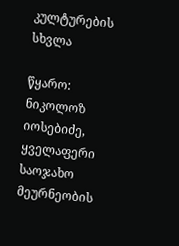კულტურების სხვლა

წყარო: ნიკოლოზ იოსებიძე, ყველაფერი საოჯახო მეურნეობის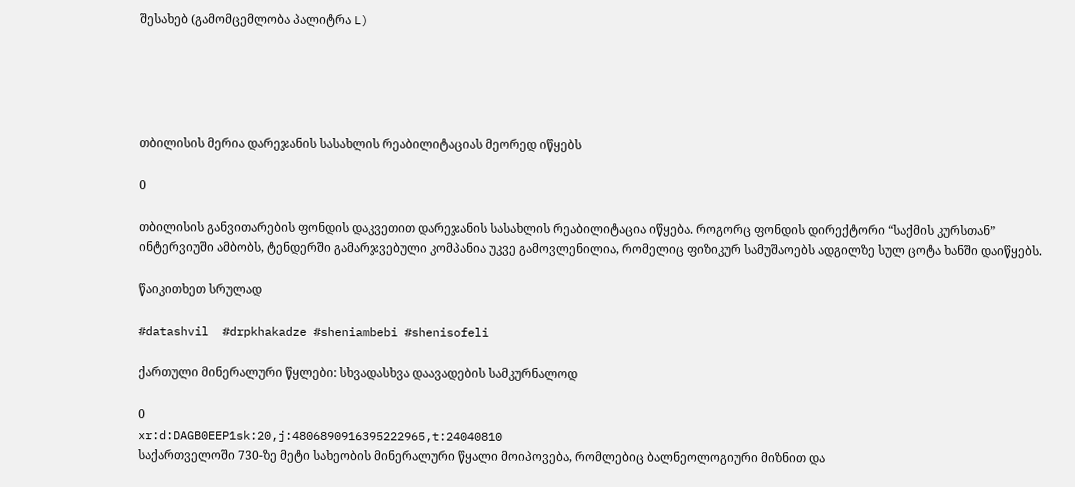შესახებ (გამომცემლობა პალიტრა L)





თბილისის მერია დარეჯანის სასახლის რეაბილიტაციას მეორედ იწყებს

0

თბილისის განვითარების ფონდის დაკვეთით დარეჯანის სასახლის რეაბილიტაცია იწყება. როგორც ფონდის დირექტორი “საქმის კურსთან” ინტერვიუში ამბობს, ტენდერში გამარჯვებული კომპანია უკვე გამოვლენილია, რომელიც ფიზიკურ სამუშაოებს ადგილზე სულ ცოტა ხანში დაიწყებს.

წაიკითხეთ სრულად

#datashvil  #drpkhakadze #sheniambebi #shenisofeli

ქართული მინერალური წყლები: სხვადასხვა დაავადების სამკურნალოდ

0
xr:d:DAGB0EEP1sk:20,j:4806890916395222965,t:24040810
საქართველოში 730-ზე მეტი სახეობის მინერალური წყალი მოიპოვება, რომლებიც ბალნეოლოგიური მიზნით და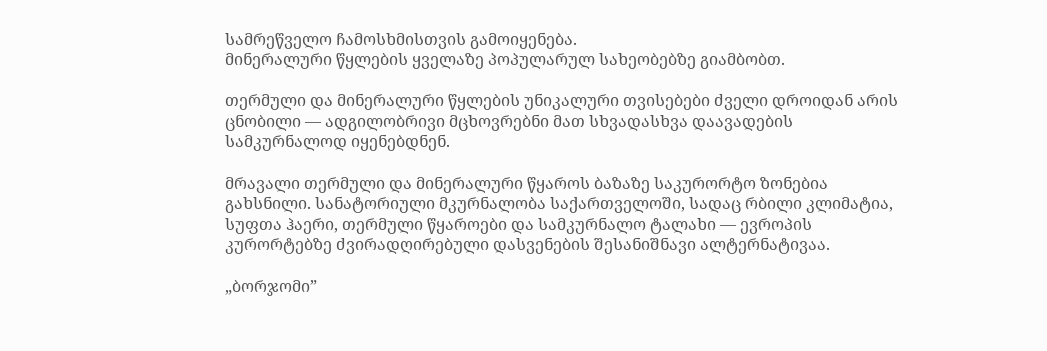სამრეწველო ჩამოსხმისთვის გამოიყენება.
მინერალური წყლების ყველაზე პოპულარულ სახეობებზე გიამბობთ.

თერმული და მინერალური წყლების უნიკალური თვისებები ძველი დროიდან არის ცნობილი — ადგილობრივი მცხოვრებნი მათ სხვადასხვა დაავადების სამკურნალოდ იყენებდნენ.

მრავალი თერმული და მინერალური წყაროს ბაზაზე საკურორტო ზონებია გახსნილი. სანატორიული მკურნალობა საქართველოში, სადაც რბილი კლიმატია, სუფთა ჰაერი, თერმული წყაროები და სამკურნალო ტალახი — ევროპის კურორტებზე ძვირადღირებული დასვენების შესანიშნავი ალტერნატივაა.

„ბორჯომი”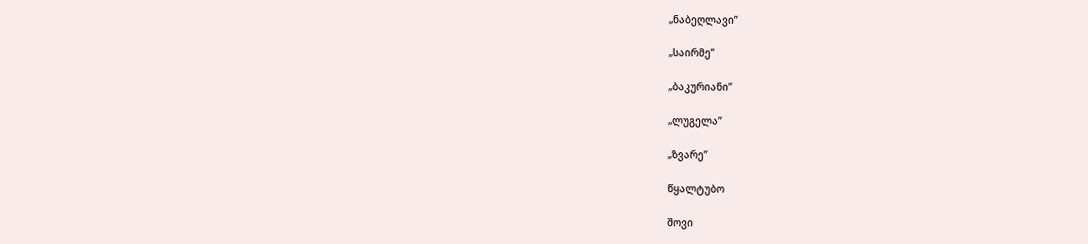„ნაბეღლავი”

„საირმე”

„ბაკურიანი”

„ლუგელა”

„ზვარე”

წყალტუბო

შოვი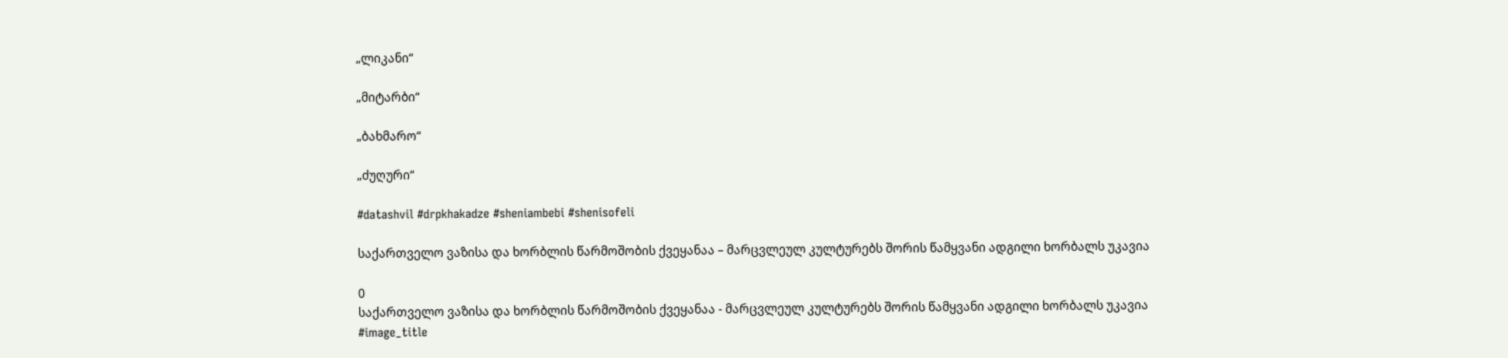„ლიკანი“

„მიტარბი“

„ბახმარო“

„ძუღური“

#datashvil #drpkhakadze #sheniambebi #shenisofeli

საქართველო ვაზისა და ხორბლის წარმოშობის ქვეყანაა – მარცვლეულ კულტურებს შორის წამყვანი ადგილი ხორბალს უკავია

0
საქართველო ვაზისა და ხორბლის წარმოშობის ქვეყანაა - მარცვლეულ კულტურებს შორის წამყვანი ადგილი ხორბალს უკავია
#image_title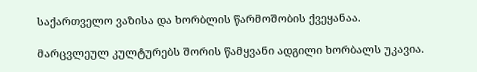საქართველო ვაზისა და ხორბლის წარმოშობის ქვეყანაა.

მარცვლეულ კულტურებს შორის წამყვანი ადგილი ხორბალს უკავია.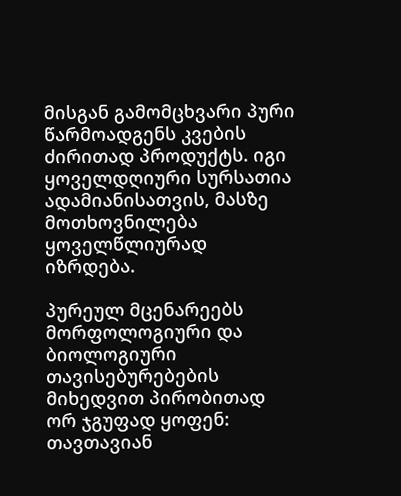მისგან გამომცხვარი პური წარმოადგენს კვების ძირითად პროდუქტს. იგი ყოველდღიური სურსათია ადამიანისათვის, მასზე მოთხოვნილება ყოველწლიურად იზრდება.

პურეულ მცენარეებს მორფოლოგიური და ბიოლოგიური თავისებურებების მიხედვით პირობითად ორ ჯგუფად ყოფენ: თავთავიან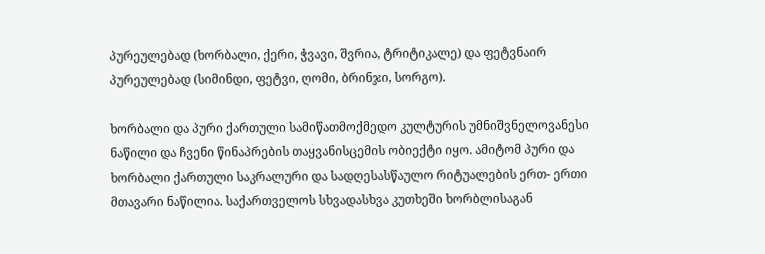პურეულებად (ხორბალი, ქერი, ჭვავი, შვრია, ტრიტიკალე) და ფეტვნაირ პურეულებად (სიმინდი, ფეტვი, ღომი, ბრინჯი, სორგო).

ხორბალი და პური ქართული სამიწათმოქმედო კულტურის უმნიშვნელოვანესი ნაწილი და ჩვენი წინაპრების თაყვანისცემის ობიექტი იყო. ამიტომ პური და ხორბალი ქართული საკრალური და სადღესასწაულო რიტუალების ერთ- ერთი მთავარი ნაწილია. საქართველოს სხვადასხვა კუთხეში ხორბლისაგან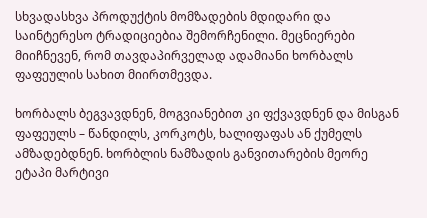სხვადასხვა პროდუქტის მომზადების მდიდარი და საინტერესო ტრადიციებია შემორჩენილი. მეცნიერები მიიჩნევენ, რომ თავდაპირველად ადამიანი ხორბალს ფაფეულის სახით მიირთმევდა.

ხორბალს ბეგვავდნენ, მოგვიანებით კი ფქვავდნენ და მისგან ფაფეულს – წანდილს, კორკოტს, ხალიფაფას ან ქუმელს ამზადებდნენ. ხორბლის ნამზადის განვითარების მეორე ეტაპი მარტივი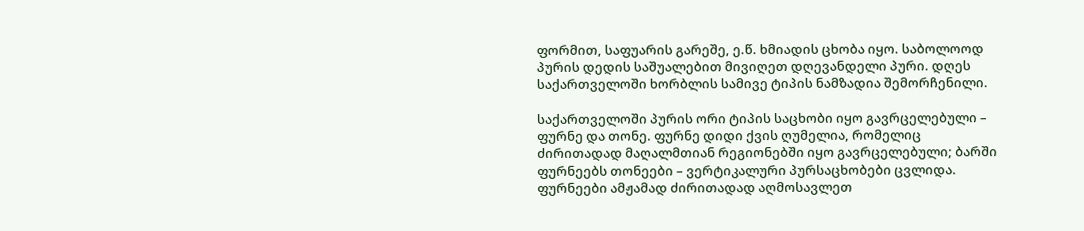ფორმით, საფუარის გარეშე, ე.წ. ხმიადის ცხობა იყო. საბოლოოდ პურის დედის საშუალებით მივიღეთ დღევანდელი პური. დღეს საქართველოში ხორბლის სამივე ტიპის ნამზადია შემორჩენილი.

საქართველოში პურის ორი ტიპის საცხობი იყო გავრცელებული – ფურნე და თონე. ფურნე დიდი ქვის ღუმელია, რომელიც ძირითადად მაღალმთიან რეგიონებში იყო გავრცელებული; ბარში ფურნეებს თონეები – ვერტიკალური პურსაცხობები ცვლიდა. ფურნეები ამჟამად ძირითადად აღმოსავლეთ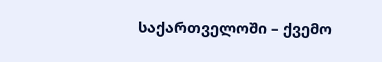საქართველოში – ქვემო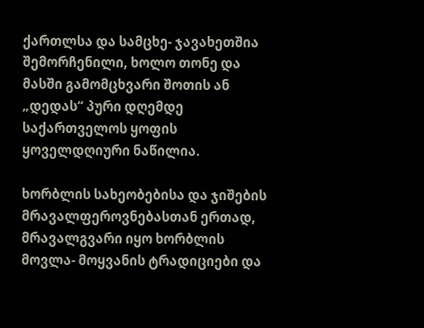ქართლსა და სამცხე- ჯავახეთშია შემორჩენილი, ხოლო თონე და მასში გამომცხვარი შოთის ან „დედას“ პური დღემდე საქართველოს ყოფის ყოველდღიური ნაწილია.

ხორბლის სახეობებისა და ჯიშების მრავალფეროვნებასთან ერთად, მრავალგვარი იყო ხორბლის მოვლა- მოყვანის ტრადიციები და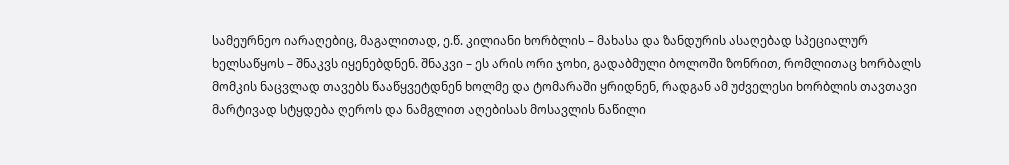სამეურნეო იარაღებიც, მაგალითად, ე.წ. კილიანი ხორბლის – მახასა და ზანდურის ასაღებად სპეციალურ ხელსაწყოს – შნაკვს იყენებდნენ. შნაკვი – ეს არის ორი ჯოხი, გადაბმული ბოლოში ზონრით, რომლითაც ხორბალს მომკის ნაცვლად თავებს წააწყვეტდნენ ხოლმე და ტომარაში ყრიდნენ, რადგან ამ უძველესი ხორბლის თავთავი მარტივად სტყდება ღეროს და ნამგლით აღებისას მოსავლის ნაწილი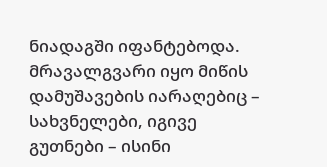ნიადაგში იფანტებოდა. მრავალგვარი იყო მიწის დამუშავების იარაღებიც – სახვნელები, იგივე გუთნები – ისინი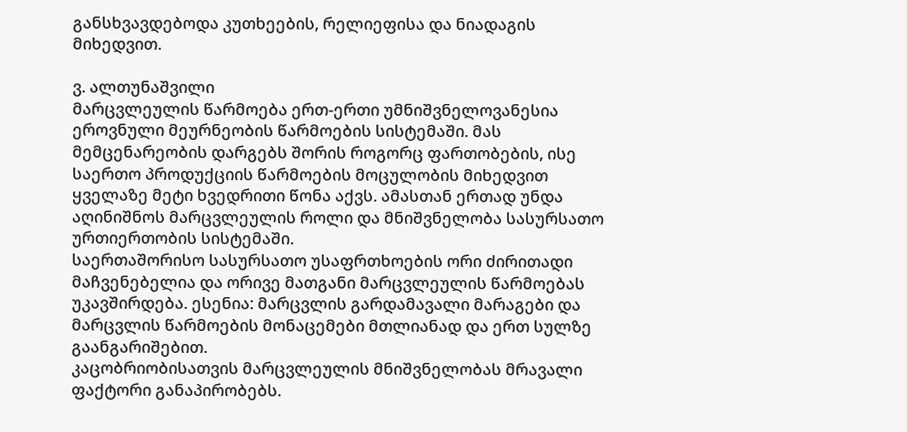განსხვავდებოდა კუთხეების, რელიეფისა და ნიადაგის მიხედვით.

ვ. ალთუნაშვილი
მარცვლეულის წარმოება ერთ-ერთი უმნიშვნელოვანესია ეროვნული მეურნეობის წარმოების სისტემაში. მას მემცენარეობის დარგებს შორის როგორც ფართობების, ისე საერთო პროდუქციის წარმოების მოცულობის მიხედვით ყველაზე მეტი ხვედრითი წონა აქვს. ამასთან ერთად უნდა აღინიშნოს მარცვლეულის როლი და მნიშვნელობა სასურსათო ურთიერთობის სისტემაში.
საერთაშორისო სასურსათო უსაფრთხოების ორი ძირითადი მაჩვენებელია და ორივე მათგანი მარცვლეულის წარმოებას უკავშირდება. ესენია: მარცვლის გარდამავალი მარაგები და მარცვლის წარმოების მონაცემები მთლიანად და ერთ სულზე გაანგარიშებით.
კაცობრიობისათვის მარცვლეულის მნიშვნელობას მრავალი ფაქტორი განაპირობებს.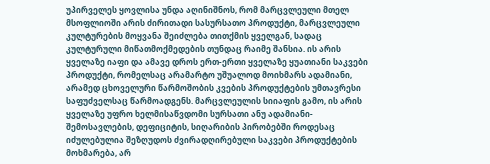უპირველეს ყოვლისა უნდა აღინიშნოს, რომ მარცვლეული მთელ მსოფლიოში არის ძირითადი სასურსათო პროდუქტი, მარცვლეული კულტურების მოყვანა შეიძლება თითქმის ყველგან, სადაც კულტურული მიწათმოქმედების თუნდაც რაიმე შანსია. ის არის ყველაზე იაფი და ამავე დროს ერთ-ერთი ყველაზე ყუათიანი საკვები პროდუქტი, რომელსაც არამარტო უშუალოდ მოიხმარს ადამიანი, არამედ ცხოველური წარმოშობის კვების პროდუქტების უმთავრესი საფუძველსაც წარმოადგენს. მარცვლეულის სიიაფის გამო, ის არის ყველაზე უფრო ხელმისაწვდომი სურსათი ანუ ადამიანი-შემოსავლების, დეფიციტის, სიღარიბის პირობებში როდესაც იძულებულია შეზღუდოს ძვირადღირებული საკვები პროდუქტების მოხმარება, არ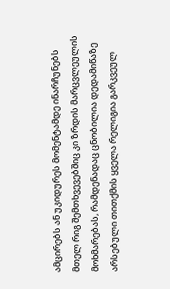ამცირებს ან უკიდურეს მომენტამდე ინარჩუნებს მთელ რიგ შემთხვევებშიც კი ზრდის მარცვლეულის მოხმარებას, რამდენადაც ცნობილია დედამიწაზე არსებული თითქმის ყველა რელიგია გარკვეულ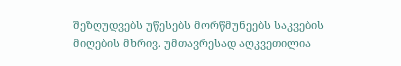შეზღუდვებს უწესებს მორწმუნეებს საკვების მიღების მხრივ. უმთავრესად აღკვეთილია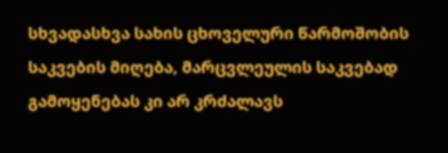სხვადასხვა სახის ცხოველური წარმოშობის საკვების მიღება, მარცვლეულის საკვებად გამოყენებას კი არ კრძალავს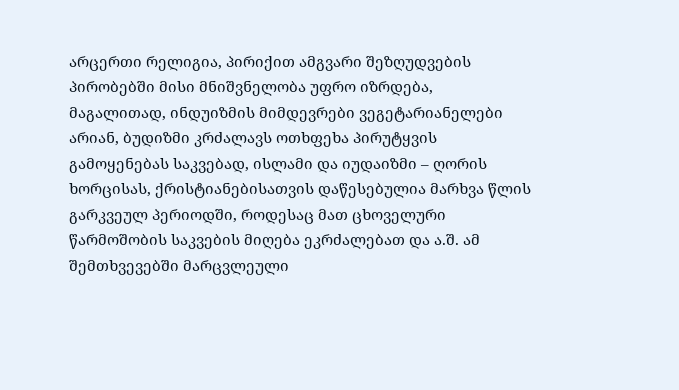არცერთი რელიგია, პირიქით ამგვარი შეზღუდვების პირობებში მისი მნიშვნელობა უფრო იზრდება, მაგალითად, ინდუიზმის მიმდევრები ვეგეტარიანელები არიან, ბუდიზმი კრძალავს ოთხფეხა პირუტყვის გამოყენებას საკვებად, ისლამი და იუდაიზმი – ღორის ხორცისას, ქრისტიანებისათვის დაწესებულია მარხვა წლის გარკვეულ პერიოდში, როდესაც მათ ცხოველური წარმოშობის საკვების მიღება ეკრძალებათ და ა.შ. ამ შემთხვევებში მარცვლეული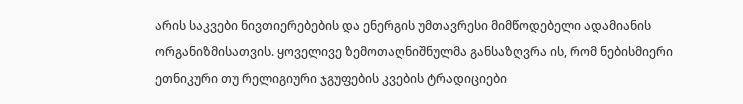არის საკვები ნივთიერებების და ენერგის უმთავრესი მიმწოდებელი ადამიანის ორგანიზმისათვის. ყოველივე ზემოთაღნიშნულმა განსაზღვრა ის, რომ ნებისმიერი ეთნიკური თუ რელიგიური ჯგუფების კვების ტრადიციები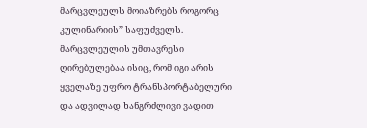მარცვლეულს მოიაზრებს როგორც კულინარიის” საფუძველს. მარცვლეულის უმთავრესი ღირებულებაა ისიც, რომ იგი არის ყველაზე უფრო ტრანსპორტაბელური და ადვილად ხანგრძლივი ვადით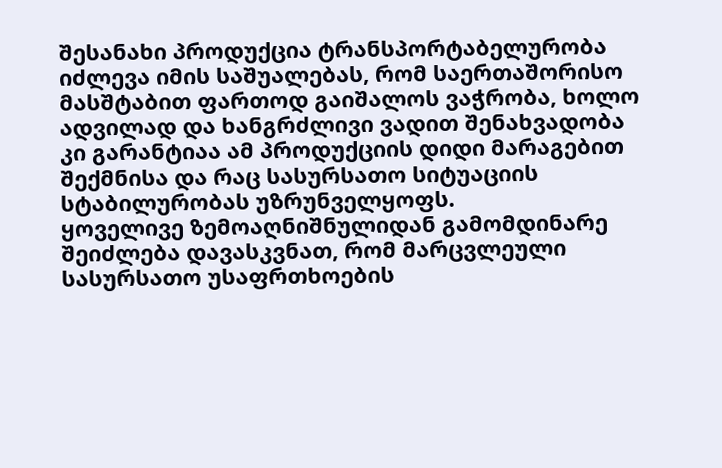შესანახი პროდუქცია ტრანსპორტაბელურობა იძლევა იმის საშუალებას, რომ საერთაშორისო მასშტაბით ფართოდ გაიშალოს ვაჭრობა, ხოლო ადვილად და ხანგრძლივი ვადით შენახვადობა კი გარანტიაა ამ პროდუქციის დიდი მარაგებით შექმნისა და რაც სასურსათო სიტუაციის სტაბილურობას უზრუნველყოფს.
ყოველივე ზემოაღნიშნულიდან გამომდინარე შეიძლება დავასკვნათ, რომ მარცვლეული სასურსათო უსაფრთხოების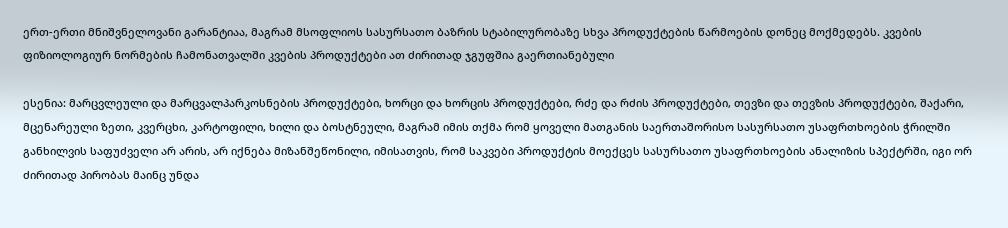ერთ-ერთი მნიშვნელოვანი გარანტიაა, მაგრამ მსოფლიოს სასურსათო ბაზრის სტაბილურობაზე სხვა პროდუქტების წარმოების დონეც მოქმედებს. კვების ფიზიოლოგიურ ნორმების ჩამონათვალში კვების პროდუქტები ათ ძირითად ჯგუფშია გაერთიანებული

ესენია: მარცვლეული და მარცვალპარკოსნების პროდუქტები, ხორცი და ხორცის პროდუქტები, რძე და რძის პროდუქტები, თევზი და თევზის პროდუქტები, შაქარი, მცენარეული ზეთი, კვერცხი, კარტოფილი, ხილი და ბოსტნეული, მაგრამ იმის თქმა რომ ყოველი მათგანის საერთაშორისო სასურსათო უსაფრთხოების ჭრილში განხილვის საფუძველი არ არის, არ იქნება მიზანშეწონილი, იმისათვის, რომ საკვები პროდუქტის მოექცეს სასურსათო უსაფრთხოების ანალიზის სპექტრში, იგი ორ ძირითად პირობას მაინც უნდა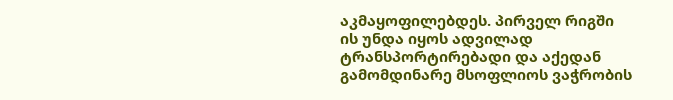აკმაყოფილებდეს. პირველ რიგში ის უნდა იყოს ადვილად ტრანსპორტირებადი და აქედან გამომდინარე მსოფლიოს ვაჭრობის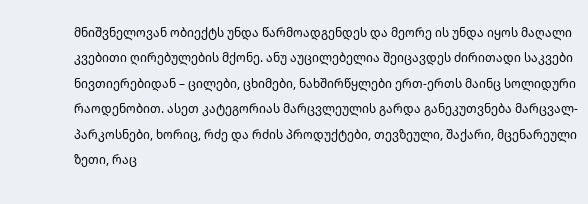მნიშვნელოვან ობიექტს უნდა წარმოადგენდეს და მეორე ის უნდა იყოს მაღალი კვებითი ღირებულების მქონე. ანუ აუცილებელია შეიცავდეს ძირითადი საკვები ნივთიერებიდან – ცილები, ცხიმები, ნახშირწყლები ერთ-ერთს მაინც სოლიდური რაოდენობით. ასეთ კატეგორიას მარცვლეულის გარდა განეკუთვნება მარცვალ-პარკოსნები, ხორიც, რძე და რძის პროდუქტები, თევზეული, შაქარი, მცენარეული ზეთი, რაც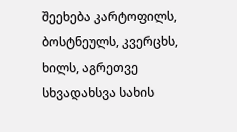შეეხება კარტოფილს, ბოსტნეულს, კვერცხს, ხილს, აგრეთვე სხვადახსვა სახის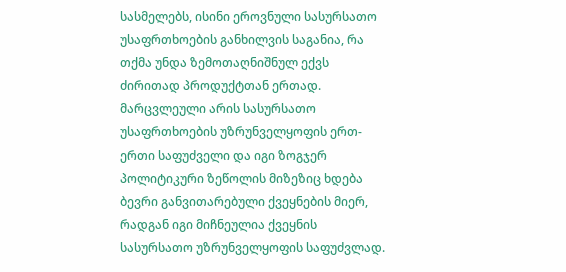სასმელებს, ისინი ეროვნული სასურსათო უსაფრთხოების განხილვის საგანია, რა თქმა უნდა ზემოთაღნიშნულ ექვს ძირითად პროდუქტთან ერთად.
მარცვლეული არის სასურსათო უსაფრთხოების უზრუნველყოფის ერთ-ერთი საფუძველი და იგი ზოგჯერ პოლიტიკური ზეწოლის მიზეზიც ხდება ბევრი განვითარებული ქვეყნების მიერ, რადგან იგი მიჩნეულია ქვეყნის სასურსათო უზრუნველყოფის საფუძვლად.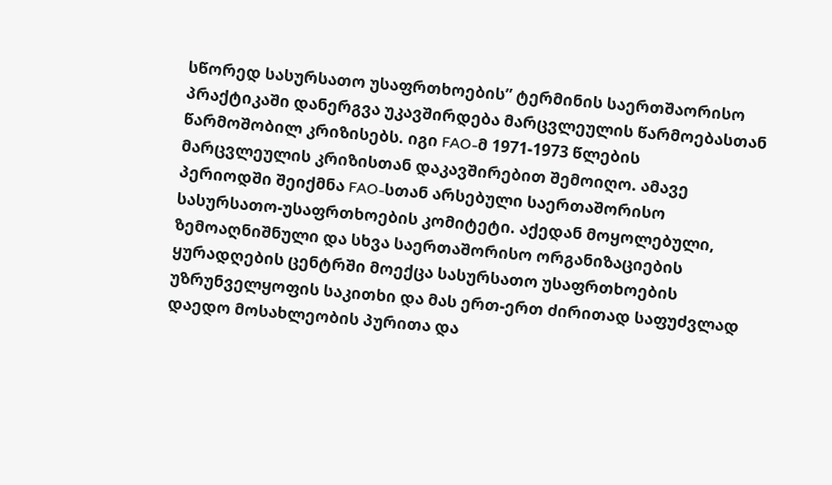სწორედ სასურსათო უსაფრთხოების” ტერმინის საერთშაორისო პრაქტიკაში დანერგვა უკავშირდება მარცვლეულის წარმოებასთან წარმოშობილ კრიზისებს. იგი FAO-მ 1971-1973 წლების მარცვლეულის კრიზისთან დაკავშირებით შემოიღო. ამავე პერიოდში შეიქმნა FAO-სთან არსებული საერთაშორისო სასურსათო-უსაფრთხოების კომიტეტი. აქედან მოყოლებული, ზემოაღნიშნული და სხვა საერთაშორისო ორგანიზაციების ყურადღების ცენტრში მოექცა სასურსათო უსაფრთხოების უზრუნველყოფის საკითხი და მას ერთ-ერთ ძირითად საფუძვლად დაედო მოსახლეობის პურითა და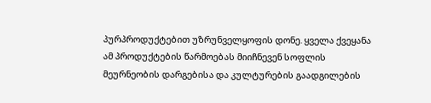პურპროდუქტებით უზრუნველყოფის დონე. ყველა ქვეყანა ამ პროდუქტების წარმოებას მიიჩნევენ სოფლის მეურნეობის დარგებისა და კულტურების გაადგილების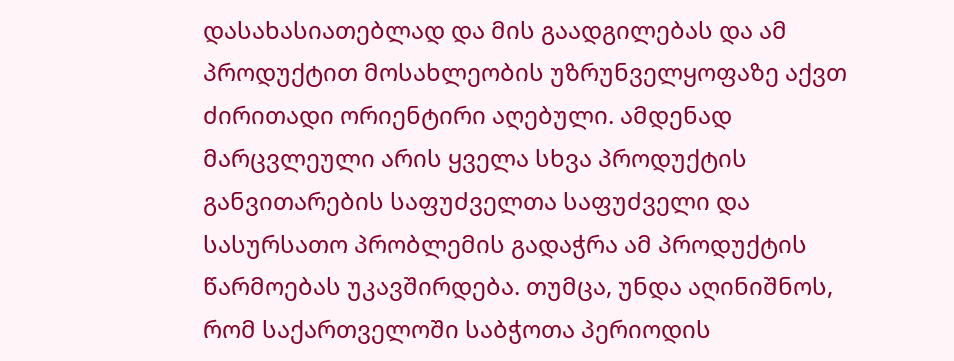დასახასიათებლად და მის გაადგილებას და ამ პროდუქტით მოსახლეობის უზრუნველყოფაზე აქვთ ძირითადი ორიენტირი აღებული. ამდენად მარცვლეული არის ყველა სხვა პროდუქტის განვითარების საფუძველთა საფუძველი და სასურსათო პრობლემის გადაჭრა ამ პროდუქტის წარმოებას უკავშირდება. თუმცა, უნდა აღინიშნოს, რომ საქართველოში საბჭოთა პერიოდის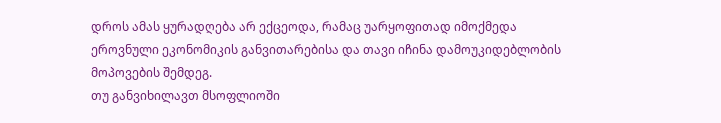დროს ამას ყურადღება არ ექცეოდა, რამაც უარყოფითად იმოქმედა ეროვნული ეკონომიკის განვითარებისა და თავი იჩინა დამოუკიდებლობის მოპოვების შემდეგ.
თუ განვიხილავთ მსოფლიოში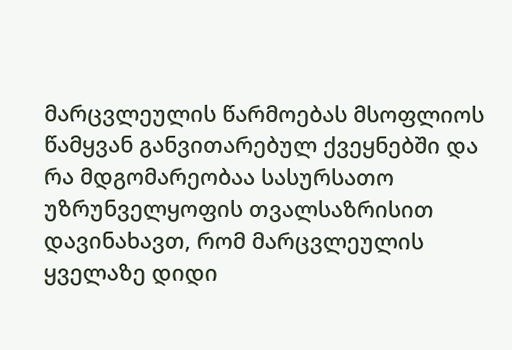მარცვლეულის წარმოებას მსოფლიოს წამყვან განვითარებულ ქვეყნებში და რა მდგომარეობაა სასურსათო უზრუნველყოფის თვალსაზრისით დავინახავთ, რომ მარცვლეულის ყველაზე დიდი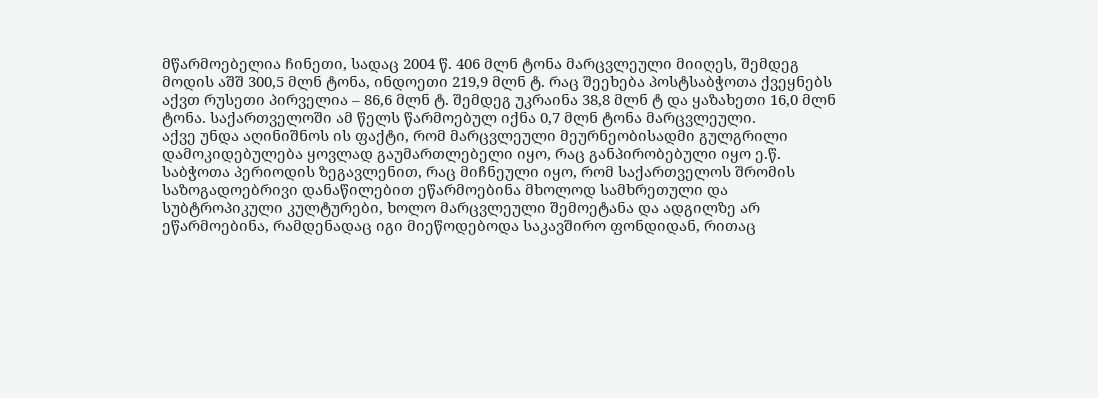მწარმოებელია ჩინეთი, სადაც 2004 წ. 406 მლნ ტონა მარცვლეული მიიღეს, შემდეგ მოდის აშშ 300,5 მლნ ტონა, ინდოეთი 219,9 მლნ ტ. რაც შეეხება პოსტსაბჭოთა ქვეყნებს აქვთ რუსეთი პირველია – 86,6 მლნ ტ. შემდეგ უკრაინა 38,8 მლნ ტ და ყაზახეთი 16,0 მლნ ტონა. საქართველოში ამ წელს წარმოებულ იქნა 0,7 მლნ ტონა მარცვლეული.
აქვე უნდა აღინიშნოს ის ფაქტი, რომ მარცვლეული მეურნეობისადმი გულგრილი დამოკიდებულება ყოვლად გაუმართლებელი იყო, რაც განპირობებული იყო ე.წ. საბჭოთა პერიოდის ზეგავლენით, რაც მიჩნეული იყო, რომ საქართველოს შრომის საზოგადოებრივი დანაწილებით ეწარმოებინა მხოლოდ სამხრეთული და სუბტროპიკული კულტურები, ხოლო მარცვლეული შემოეტანა და ადგილზე არ ეწარმოებინა, რამდენადაც იგი მიეწოდებოდა საკავშირო ფონდიდან, რითაც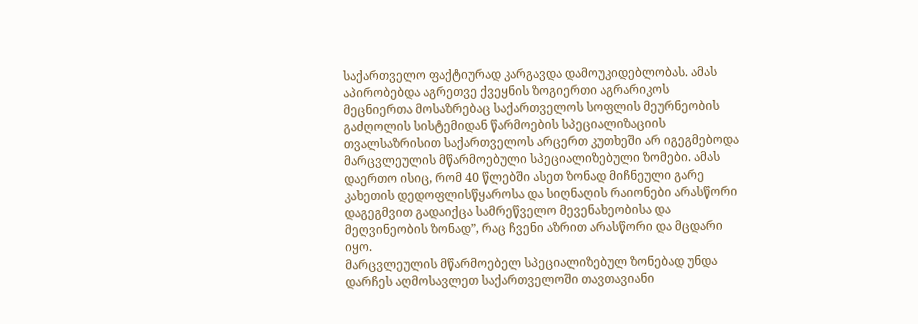საქართველო ფაქტიურად კარგავდა დამოუკიდებლობას. ამას აპირობებდა აგრეთვე ქვეყნის ზოგიერთი აგრარიკოს მეცნიერთა მოსაზრებაც საქართველოს სოფლის მეურნეობის გაძღოლის სისტემიდან წარმოების სპეციალიზაციის თვალსაზრისით საქართველოს არცერთ კუთხეში არ იგეგმებოდა მარცვლეულის მწარმოებული სპეციალიზებული ზომები. ამას დაერთო ისიც, რომ 40 წლებში ასეთ ზონად მიჩნეული გარე კახეთის დედოფლისწყაროსა და სიღნაღის რაიონები არასწორი დაგეგმვით გადაიქცა სამრეწველო მევენახეობისა და მეღვინეობის ზონად”, რაც ჩვენი აზრით არასწორი და მცდარი იყო.
მარცვლეულის მწარმოებელ სპეციალიზებულ ზონებად უნდა დარჩეს აღმოსავლეთ საქართველოში თავთავიანი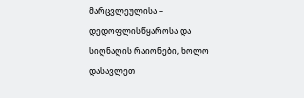მარცვლეულისა – დედოფლისწყაროსა და სიღნაღის რაიონები, ხოლო დასავლეთ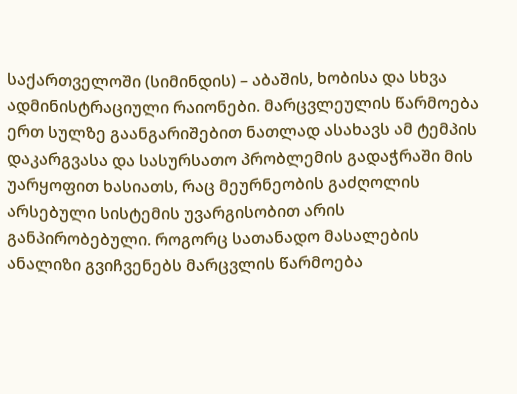საქართველოში (სიმინდის) – აბაშის, ხობისა და სხვა ადმინისტრაციული რაიონები. მარცვლეულის წარმოება ერთ სულზე გაანგარიშებით ნათლად ასახავს ამ ტემპის დაკარგვასა და სასურსათო პრობლემის გადაჭრაში მის უარყოფით ხასიათს, რაც მეურნეობის გაძღოლის არსებული სისტემის უვარგისობით არის განპირობებული. როგორც სათანადო მასალების ანალიზი გვიჩვენებს მარცვლის წარმოება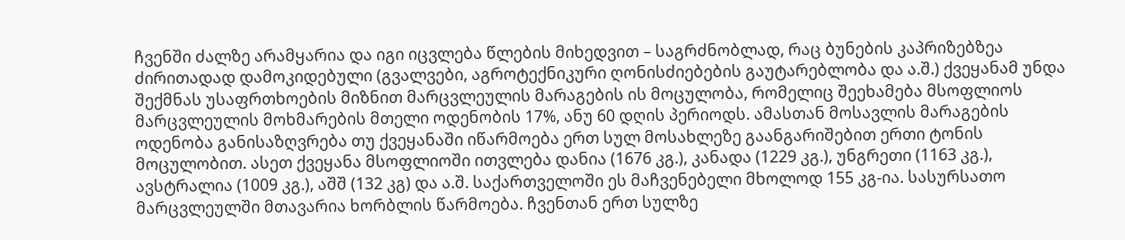ჩვენში ძალზე არამყარია და იგი იცვლება წლების მიხედვით – საგრძნობლად, რაც ბუნების კაპრიზებზეა ძირითადად დამოკიდებული (გვალვები, აგროტექნიკური ღონისძიებების გაუტარებლობა და ა.შ.) ქვეყანამ უნდა შექმნას უსაფრთხოების მიზნით მარცვლეულის მარაგების ის მოცულობა, რომელიც შეეხამება მსოფლიოს მარცვლეულის მოხმარების მთელი ოდენობის 17%, ანუ 60 დღის პერიოდს. ამასთან მოსავლის მარაგების ოდენობა განისაზღვრება თუ ქვეყანაში იწარმოება ერთ სულ მოსახლეზე გაანგარიშებით ერთი ტონის მოცულობით. ასეთ ქვეყანა მსოფლიოში ითვლება დანია (1676 კგ.), კანადა (1229 კგ.), უნგრეთი (1163 კგ.), ავსტრალია (1009 კგ.), აშშ (132 კგ) და ა.შ. საქართველოში ეს მაჩვენებელი მხოლოდ 155 კგ-ია. სასურსათო მარცვლეულში მთავარია ხორბლის წარმოება. ჩვენთან ერთ სულზე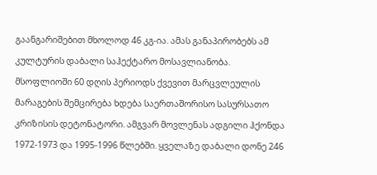გაანგარიშებით მხოლოდ 46 კგ-ია. ამას განაპირობებს ამ კულტურის დაბალი საჰექტარო მოსავლიანობა.
მსოფლიოში 60 დღის პერიოდს ქვევით მარცვლეულის მარაგების შემცირება ხდება საერთაშორისო სასურსათო კრიზისის დეტონატორი. ამგვარ მოვლენას ადგილი ჰქონდა 1972-1973 და 1995-1996 წლებში. ყველაზე დაბალი დონე 246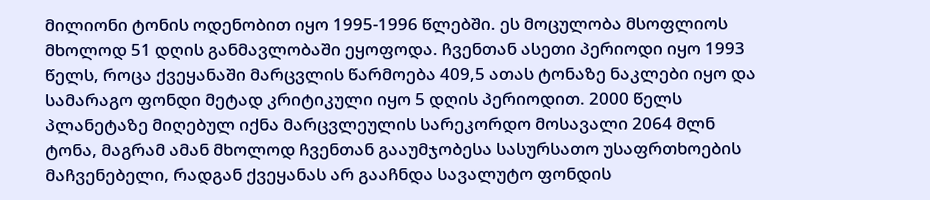მილიონი ტონის ოდენობით იყო 1995-1996 წლებში. ეს მოცულობა მსოფლიოს მხოლოდ 51 დღის განმავლობაში ეყოფოდა. ჩვენთან ასეთი პერიოდი იყო 1993 წელს, როცა ქვეყანაში მარცვლის წარმოება 409,5 ათას ტონაზე ნაკლები იყო და სამარაგო ფონდი მეტად კრიტიკული იყო 5 დღის პერიოდით. 2000 წელს პლანეტაზე მიღებულ იქნა მარცვლეულის სარეკორდო მოსავალი 2064 მლნ ტონა, მაგრამ ამან მხოლოდ ჩვენთან გააუმჯობესა სასურსათო უსაფრთხოების მაჩვენებელი, რადგან ქვეყანას არ გააჩნდა სავალუტო ფონდის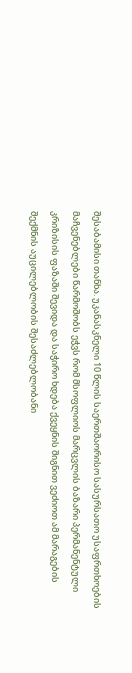შესაბამისი თანხა. უკანასკნელი 10 წლის საერთშაორისო სასურსათო უსაფრთხოების მაჩვენებლები წარმოშობს ეჭვს რომ მსოფლიოს მარცვლის ბაზარი პერმანენტული კრიზისის ფაზაში შევიდა და საჭირო ხდება ქვეყნის შიგნით ვეძიოთ ამ მარაგების შექმნის აუცილებლობის შესაძლებლობანი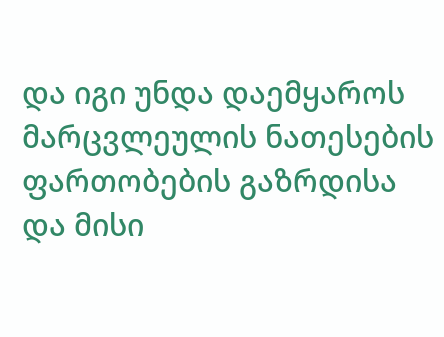და იგი უნდა დაემყაროს მარცვლეულის ნათესების ფართობების გაზრდისა და მისი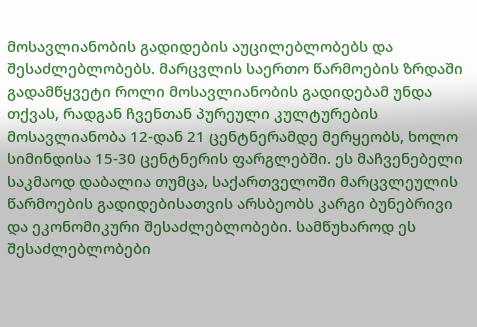მოსავლიანობის გადიდების აუცილებლობებს და შესაძლებლობებს. მარცვლის საერთო წარმოების ზრდაში გადამწყვეტი როლი მოსავლიანობის გადიდებამ უნდა თქვას, რადგან ჩვენთან პურეული კულტურების მოსავლიანობა 12-დან 21 ცენტნერამდე მერყეობს, ხოლო სიმინდისა 15-30 ცენტნერის ფარგლებში. ეს მაჩვენებელი საკმაოდ დაბალია თუმცა, საქართველოში მარცვლეულის წარმოების გადიდებისათვის არსბეობს კარგი ბუნებრივი და ეკონომიკური შესაძლებლობები. სამწუხაროდ ეს შესაძლებლობები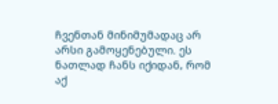ჩვენთან მინიმუმადაც არ არსი გამოყენებული. ეს ნათლად ჩანს იქიდან, რომ აქ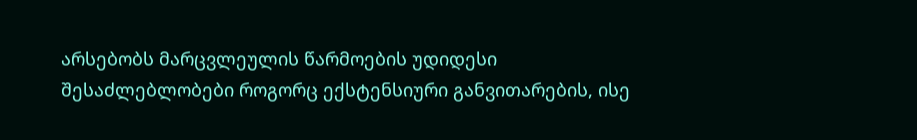არსებობს მარცვლეულის წარმოების უდიდესი შესაძლებლობები როგორც ექსტენსიური განვითარების, ისე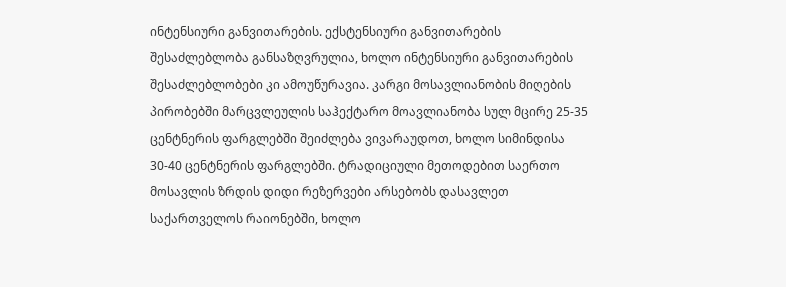ინტენსიური განვითარების. ექსტენსიური განვითარების შესაძლებლობა განსაზღვრულია, ხოლო ინტენსიური განვითარების შესაძლებლობები კი ამოუწურავია. კარგი მოსავლიანობის მიღების პირობებში მარცვლეულის საჰექტარო მოავლიანობა სულ მცირე 25-35 ცენტნერის ფარგლებში შეიძლება ვივარაუდოთ, ხოლო სიმინდისა 30-40 ცენტნერის ფარგლებში. ტრადიციული მეთოდებით საერთო მოსავლის ზრდის დიდი რეზერვები არსებობს დასავლეთ საქართველოს რაიონებში, ხოლო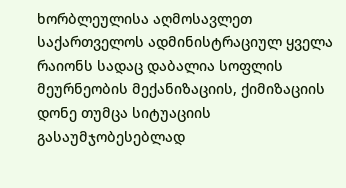ხორბლეულისა აღმოსავლეთ საქართველოს ადმინისტრაციულ ყველა რაიონს სადაც დაბალია სოფლის მეურნეობის მექანიზაციის, ქიმიზაციის დონე თუმცა სიტუაციის გასაუმჯობესებლად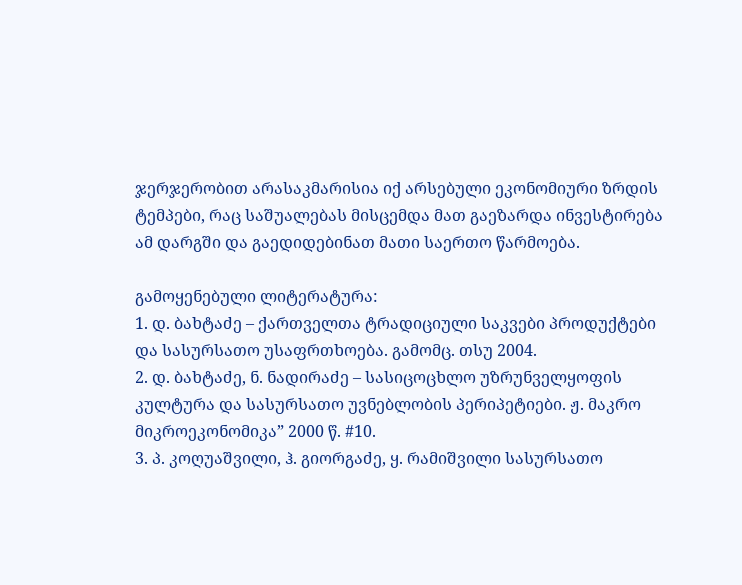ჯერჯერობით არასაკმარისია იქ არსებული ეკონომიური ზრდის ტემპები, რაც საშუალებას მისცემდა მათ გაეზარდა ინვესტირება ამ დარგში და გაედიდებინათ მათი საერთო წარმოება.

გამოყენებული ლიტერატურა:
1. დ. ბახტაძე – ქართველთა ტრადიციული საკვები პროდუქტები და სასურსათო უსაფრთხოება. გამომც. თსუ 2004.
2. დ. ბახტაძე, ნ. ნადირაძე – სასიცოცხლო უზრუნველყოფის კულტურა და სასურსათო უვნებლობის პერიპეტიები. ჟ. მაკრო მიკროეკონომიკა” 2000 წ. #10.
3. პ. კოღუაშვილი, ჰ. გიორგაძე, ყ. რამიშვილი სასურსათო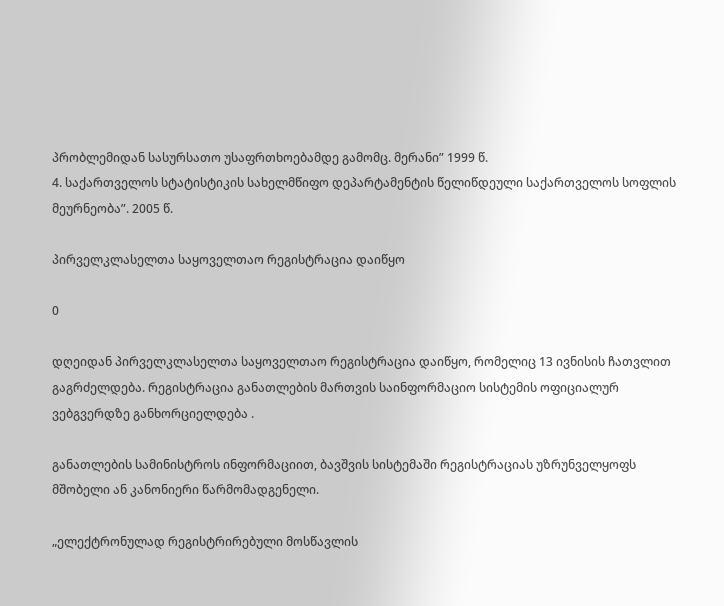პრობლემიდან სასურსათო უსაფრთხოებამდე გამომც. მერანი” 1999 წ.
4. საქართველოს სტატისტიკის სახელმწიფო დეპარტამენტის წელიწდეული საქართველოს სოფლის მეურნეობა”. 2005 წ.

პირველკლასელთა საყოველთაო რეგისტრაცია დაიწყო

0

დღეიდან პირველკლასელთა საყოველთაო რეგისტრაცია დაიწყო, რომელიც 13 ივნისის ჩათვლით გაგრძელდება. რეგისტრაცია განათლების მართვის საინფორმაციო სისტემის ოფიციალურ ვებგვერდზე განხორციელდება .

განათლების სამინისტროს ინფორმაციით, ბავშვის სისტემაში რეგისტრაციას უზრუნველყოფს მშობელი ან კანონიერი წარმომადგენელი.

„ელექტრონულად რეგისტრირებული მოსწავლის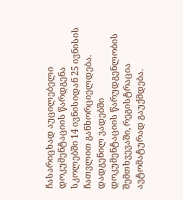ჩასარიცხად აუცილებელი დოკუმენტაციის წარდგენა სკოლებში 14 ივნისიდან 25 ივნისის ჩათვლით განხორციელდება. დადგენილ ვადებში დოკუმენტაციის წარუდგენლობის შემთხვევაში, რეგისტრაცია ავტომატურად გაუქმდება.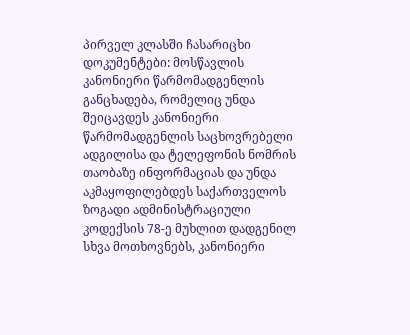პირველ კლასში ჩასარიცხი დოკუმენტები: მოსწავლის კანონიერი წარმომადგენლის განცხადება, რომელიც უნდა შეიცავდეს კანონიერი წარმომადგენლის საცხოვრებელი ადგილისა და ტელეფონის ნომრის თაობაზე ინფორმაციას და უნდა აკმაყოფილებდეს საქართველოს ზოგადი ადმინისტრაციული კოდექსის 78-ე მუხლით დადგენილ სხვა მოთხოვნებს, კანონიერი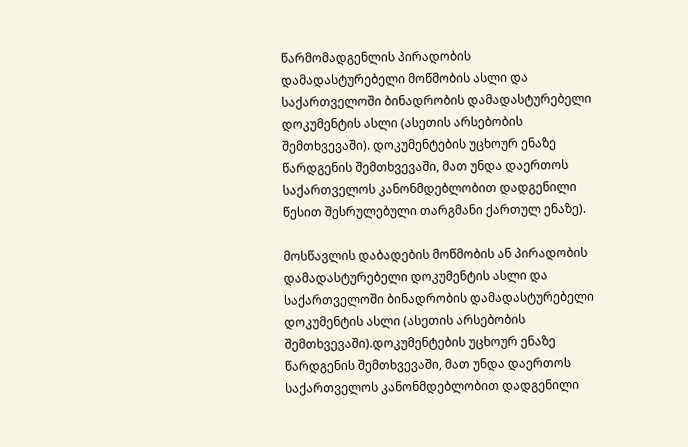წარმომადგენლის პირადობის დამადასტურებელი მოწმობის ასლი და საქართველოში ბინადრობის დამადასტურებელი დოკუმენტის ასლი (ასეთის არსებობის შემთხვევაში). დოკუმენტების უცხოურ ენაზე წარდგენის შემთხვევაში, მათ უნდა დაერთოს საქართველოს კანონმდებლობით დადგენილი წესით შესრულებული თარგმანი ქართულ ენაზე).

მოსწავლის დაბადების მოწმობის ან პირადობის დამადასტურებელი დოკუმენტის ასლი და საქართველოში ბინადრობის დამადასტურებელი დოკუმენტის ასლი (ასეთის არსებობის შემთხვევაში).დოკუმენტების უცხოურ ენაზე წარდგენის შემთხვევაში, მათ უნდა დაერთოს საქართველოს კანონმდებლობით დადგენილი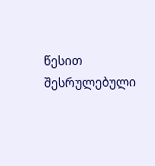წესით შესრულებული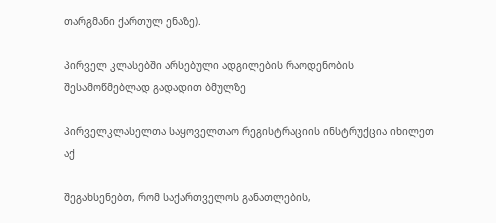თარგმანი ქართულ ენაზე).

პირველ კლასებში არსებული ადგილების რაოდენობის შესამოწმებლად გადადით ბმულზე

პირველკლასელთა საყოველთაო რეგისტრაციის ინსტრუქცია იხილეთ აქ

შეგახსენებთ, რომ საქართველოს განათლების,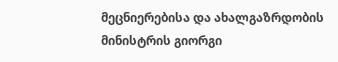მეცნიერებისა და ახალგაზრდობის მინისტრის გიორგი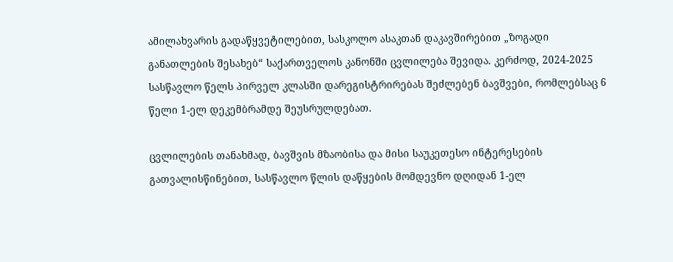ამილახვარის გადაწყვეტილებით, სასკოლო ასაკთან დაკავშირებით „ზოგადი განათლების შესახებ“ საქართველოს კანონში ცვლილება შევიდა. კერძოდ, 2024-2025 სასწავლო წელს პირველ კლასში დარეგისტრირებას შეძლებენ ბავშვები, რომლებსაც 6 წელი 1-ელ დეკემბრამდე შეუსრულდებათ.

ცვლილების თანახმად, ბავშვის მზაობისა და მისი საუკეთესო ინტერესების გათვალისწინებით, სასწავლო წლის დაწყების მომდევნო დღიდან 1-ელ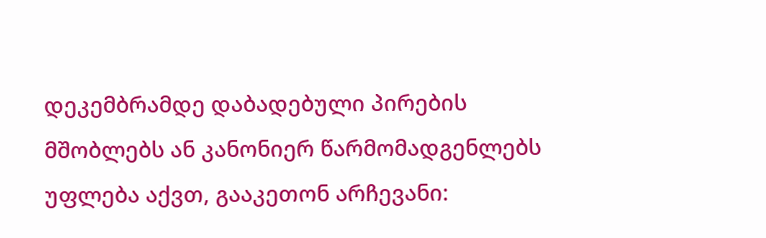დეკემბრამდე დაბადებული პირების მშობლებს ან კანონიერ წარმომადგენლებს უფლება აქვთ, გააკეთონ არჩევანი: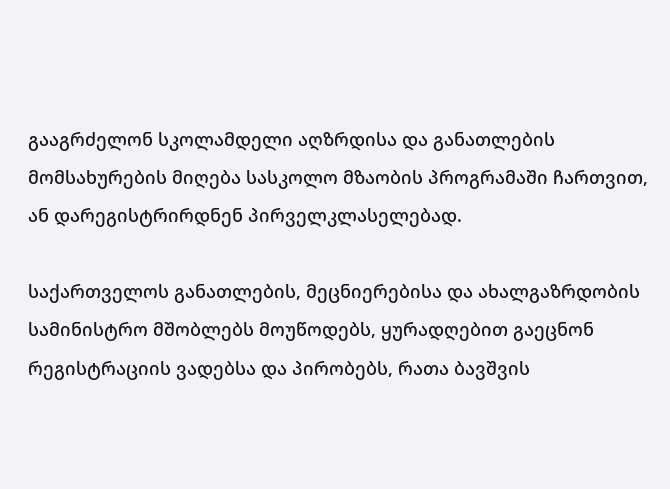გააგრძელონ სკოლამდელი აღზრდისა და განათლების მომსახურების მიღება სასკოლო მზაობის პროგრამაში ჩართვით, ან დარეგისტრირდნენ პირველკლასელებად.

საქართველოს განათლების, მეცნიერებისა და ახალგაზრდობის სამინისტრო მშობლებს მოუწოდებს, ყურადღებით გაეცნონ რეგისტრაციის ვადებსა და პირობებს, რათა ბავშვის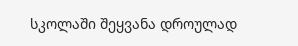სკოლაში შეყვანა დროულად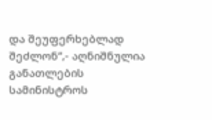და შეუფერხებლად შეძლონ“,- აღნიშნულია განათლების სამინისტროს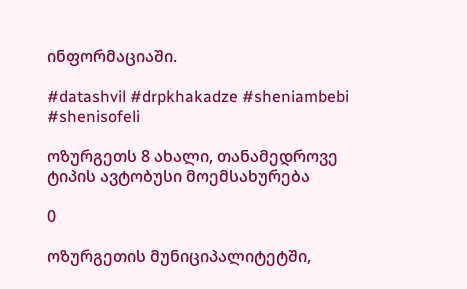ინფორმაციაში.

#datashvil #drpkhakadze #sheniambebi #shenisofeli

ოზურგეთს 8 ახალი, თანამედროვე ტიპის ავტობუსი მოემსახურება

0

ოზურგეთის მუნიციპალიტეტში,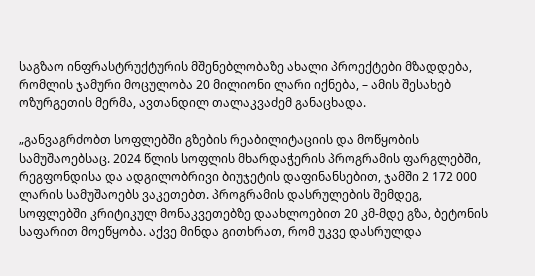საგზაო ინფრასტრუქტურის მშენებლობაზე ახალი პროექტები მზადდება, რომლის ჯამური მოცულობა 20 მილიონი ლარი იქნება, – ამის შესახებ ოზურგეთის მერმა, ავთანდილ თალაკვაძემ განაცხადა.

„განვაგრძობთ სოფლებში გზების რეაბილიტაციის და მოწყობის სამუშაოებსაც. 2024 წლის სოფლის მხარდაჭერის პროგრამის ფარგლებში, რეგფონდისა და ადგილობრივი ბიუჯეტის დაფინანსებით, ჯამში 2 172 000 ლარის სამუშაოებს ვაკეთებთ. პროგრამის დასრულების შემდეგ, სოფლებში კრიტიკულ მონაკვეთებზე დაახლოებით 20 კმ-მდე გზა, ბეტონის საფარით მოეწყობა. აქვე მინდა გითხრათ, რომ უკვე დასრულდა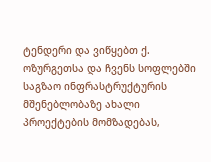ტენდერი და ვიწყებთ ქ. ოზურგეთსა და ჩვენს სოფლებში საგზაო ინფრასტრუქტურის მშენებლობაზე ახალი პროექტების მომზადებას,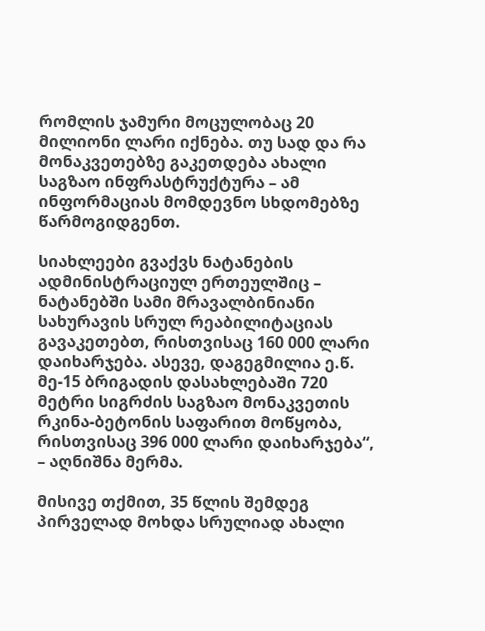რომლის ჯამური მოცულობაც 20 მილიონი ლარი იქნება. თუ სად და რა მონაკვეთებზე გაკეთდება ახალი საგზაო ინფრასტრუქტურა – ამ ინფორმაციას მომდევნო სხდომებზე წარმოგიდგენთ.

სიახლეები გვაქვს ნატანების ადმინისტრაციულ ერთეულშიც – ნატანებში სამი მრავალბინიანი სახურავის სრულ რეაბილიტაციას გავაკეთებთ, რისთვისაც 160 000 ლარი დაიხარჯება. ასევე, დაგეგმილია ე.წ. მე-15 ბრიგადის დასახლებაში 720 მეტრი სიგრძის საგზაო მონაკვეთის რკინა-ბეტონის საფარით მოწყობა, რისთვისაც 396 000 ლარი დაიხარჯება“, – აღნიშნა მერმა.

მისივე თქმით, 35 წლის შემდეგ პირველად მოხდა სრულიად ახალი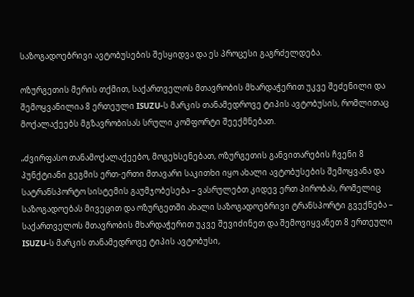საზოგადოებრივი ავტობუსების შესყიდვა და ეს პროცესი გაგრძელდება.

ოზურგეთის მერის თქმით, საქართველოს მთავრობის მხარდაჭერით უკვე შეძენილი და შემოყვანილია 8 ერთეული ISUZU-ს მარკის თანამედროვე ტიპის ავტობუსის, რომლითაც მოქალაქეებს მგზავრობისას სრული კომფორტი შეექმნებათ.

„ძვირფასო თანამოქალაქეებო, მოგეხსენებათ, ოზურგეთის განვითარების ჩვენი 8 პუნქტიანი გეგმის ერთ-ერთი მთავარი საკითხი იყო ახალი ავტობუსების შემოყვანა და სატრანსპორტო სისტემის გაუმჯობესება – ვასრულებთ კიდევ ერთ პირობას, რომელიც საზოგადოებას მივეცით და ოზურგეთში ახალი საზოგადოებრივი ტრანსპორტი გვექნება – საქართველოს მთავრობის მხარდაჭერით უკვე შევიძინეთ და შემოვიყვანეთ 8 ერთეული ISUZU-ს მარკის თანამედროვე ტიპის ავტობუსი,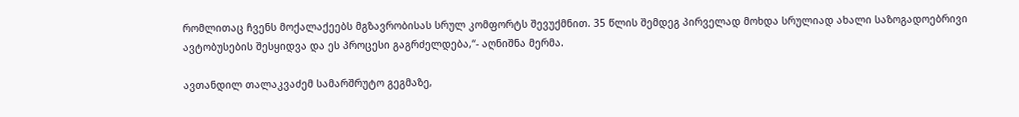რომლითაც ჩვენს მოქალაქეებს მგზავრობისას სრულ კომფორტს შევუქმნით. 35 წლის შემდეგ პირველად მოხდა სრულიად ახალი საზოგადოებრივი ავტობუსების შესყიდვა და ეს პროცესი გაგრძელდება,“- აღნიშნა მერმა.

ავთანდილ თალაკვაძემ სამარშრუტო გეგმაზე,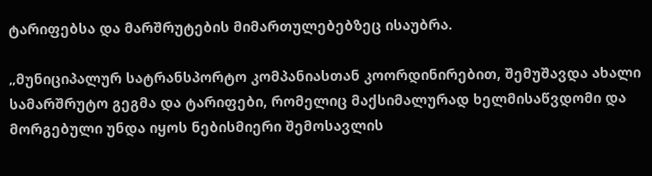ტარიფებსა და მარშრუტების მიმართულებებზეც ისაუბრა.

„მუნიციპალურ სატრანსპორტო კომპანიასთან კოორდინირებით, შემუშავდა ახალი სამარშრუტო გეგმა და ტარიფები, რომელიც მაქსიმალურად ხელმისაწვდომი და მორგებული უნდა იყოს ნებისმიერი შემოსავლის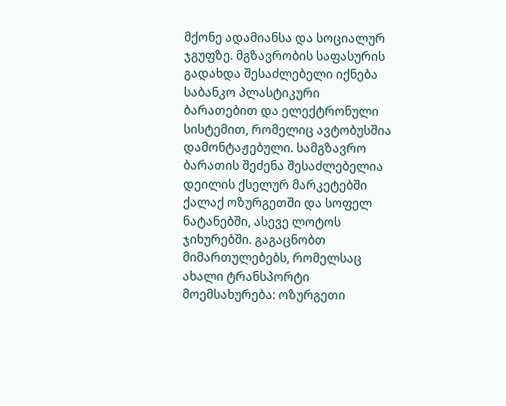მქონე ადამიანსა და სოციალურ ჯგუფზე. მგზავრობის საფასურის გადახდა შესაძლებელი იქნება საბანკო პლასტიკური ბარათებით და ელექტრონული სისტემით, რომელიც ავტობუსშია დამონტაჟებული. სამგზავრო ბარათის შეძენა შესაძლებელია დეილის ქსელურ მარკეტებში ქალაქ ოზურგეთში და სოფელ ნატანებში, ასევე ლოტოს ჯიხურებში. გაგაცნობთ მიმართულებებს, რომელსაც ახალი ტრანსპორტი მოემსახურება: ოზურგეთი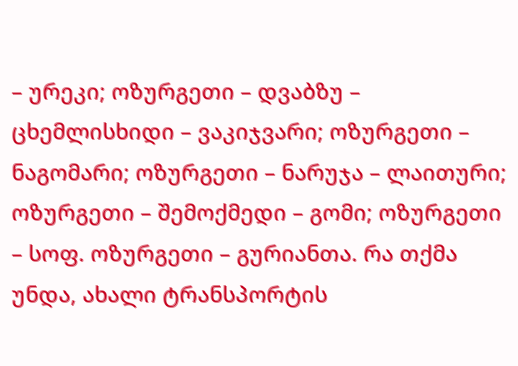– ურეკი; ოზურგეთი – დვაბზუ – ცხემლისხიდი – ვაკიჯვარი; ოზურგეთი – ნაგომარი; ოზურგეთი – ნარუჯა – ლაითური; ოზურგეთი – შემოქმედი – გომი; ოზურგეთი – სოფ. ოზურგეთი – გურიანთა. რა თქმა უნდა, ახალი ტრანსპორტის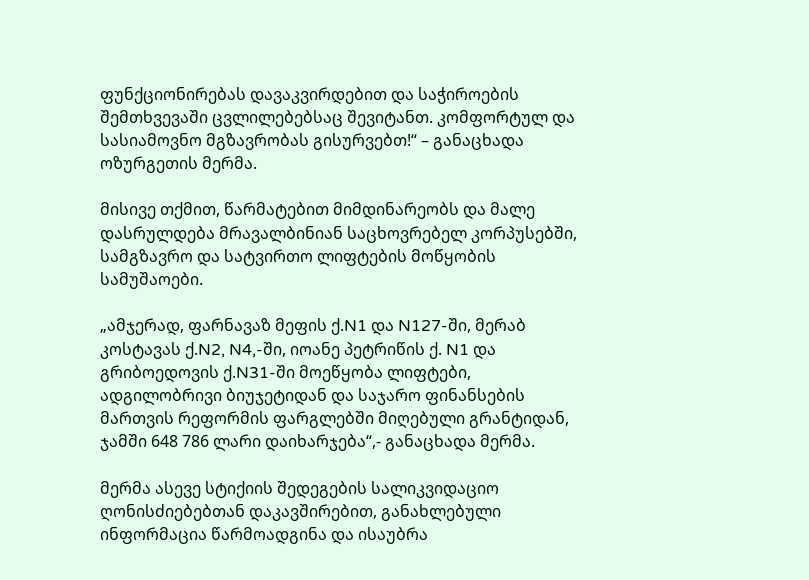ფუნქციონირებას დავაკვირდებით და საჭიროების შემთხვევაში ცვლილებებსაც შევიტანთ. კომფორტულ და სასიამოვნო მგზავრობას გისურვებთ!“ – განაცხადა ოზურგეთის მერმა.

მისივე თქმით, წარმატებით მიმდინარეობს და მალე დასრულდება მრავალბინიან საცხოვრებელ კორპუსებში, სამგზავრო და სატვირთო ლიფტების მოწყობის სამუშაოები.

„ამჯერად, ფარნავაზ მეფის ქ.N1 და N127-ში, მერაბ კოსტავას ქ.N2, N4,-ში, იოანე პეტრიწის ქ. N1 და გრიბოედოვის ქ.N31-ში მოეწყობა ლიფტები, ადგილობრივი ბიუჯეტიდან და საჯარო ფინანსების მართვის რეფორმის ფარგლებში მიღებული გრანტიდან, ჯამში 648 786 ლარი დაიხარჯება“,- განაცხადა მერმა.

მერმა ასევე სტიქიის შედეგების სალიკვიდაციო ღონისძიებებთან დაკავშირებით, განახლებული ინფორმაცია წარმოადგინა და ისაუბრა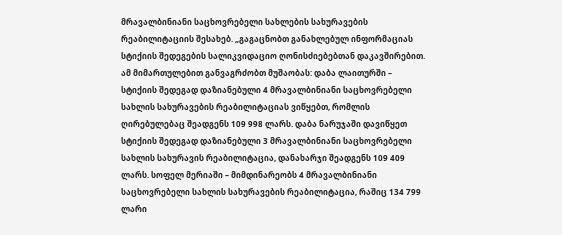მრავალბინიანი საცხოვრებელი სახლების სახურავების რეაბილიტაციის შესახებ. „გაგაცნობთ განახლებულ ინფორმაციას სტიქიის შედეგების სალიკვიდაციო ღონისძიებებთან დაკავშირებით. ამ მიმართულებით განვაგრძობთ მუშაობას: დაბა ლაითურში – სტიქიის შედეგად დაზიანებული 4 მრავალბინიანი საცხოვრებელი სახლის სახურავების რეაბილიტაციას ვიწყებთ, რომლის ღირებულებაც შეადგენს 109 998 ლარს. დაბა ნარუჯაში დავიწყეთ სტიქიის შედეგად დაზიანებული 3 მრავალბინიანი საცხოვრებელი სახლის სახურავის რეაბილიტაცია, დანახარჯი შეადგენს 109 409 ლარს. სოფელ მერიაში – მიმდინარეობს 4 მრავალბინიანი საცხოვრებელი სახლის სახურავების რეაბილიტაცია, რაშიც 134 799 ლარი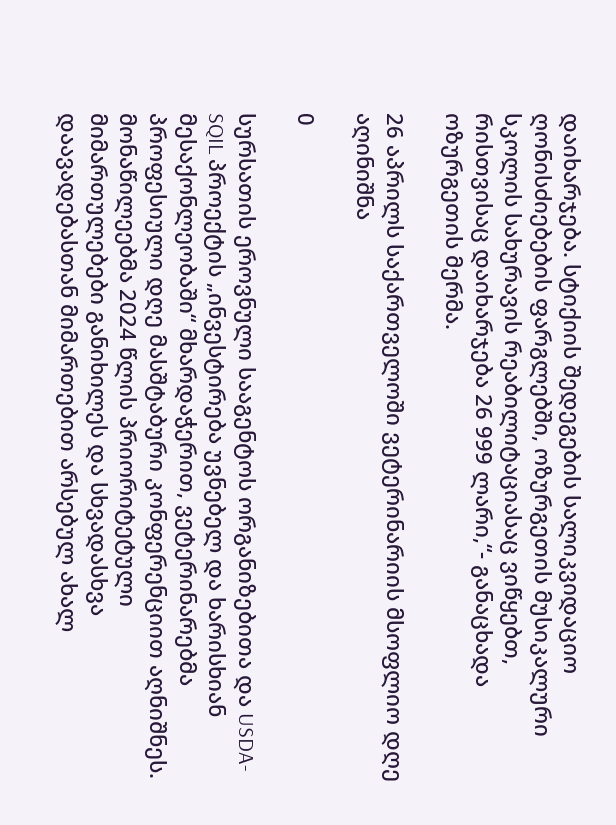დაიხარჯება. სტიქიის შედეგების სალიკვიდაციო ღონისძიებების ფარგლებში, ოზურგეთის მუსიკალური სკოლის სახურავის რეაბილიტაციასაც ვიწყებთ, რისთვისაც დაიხარჯება 26 999 ლარი,“- განაცხადა ოზურგეთის მერმა.

26 აპრილს საქართველოში ვეტერინარიის მსოფლიო დღე აღინიშნა

0

სურსათის ეროვნული სააგენტოს ორგანიზებითა და USDA-SQIL პროექტის „ინვესტირება უვნებელ და ხარისხიან მესაქონლეობაში“ მხარდაჭერით, ვეტერინარებმა პროფესიული დღე მასშტაბური კონფერენციით აღნიშნეს. მონაწილეებმა 2024 წლის პრიორიტეტული მიმართულებები განიხილეს და სხვადასხვა დაავადებასთან მიმართებით არსებულ ახალ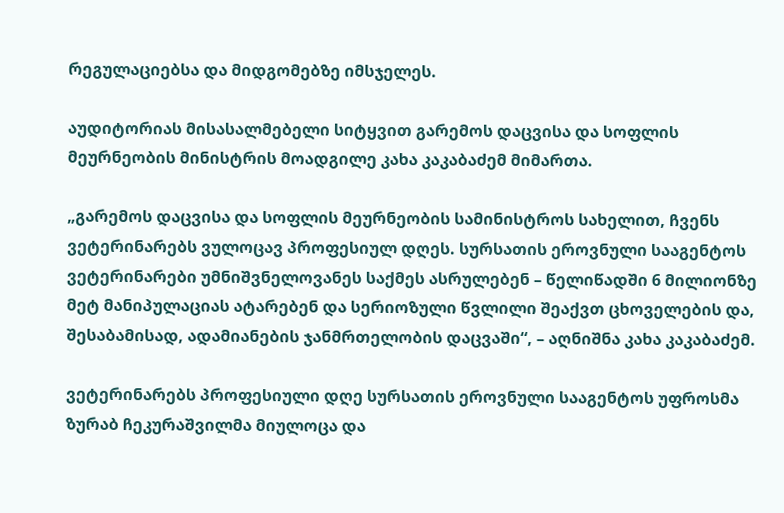რეგულაციებსა და მიდგომებზე იმსჯელეს.

აუდიტორიას მისასალმებელი სიტყვით გარემოს დაცვისა და სოფლის მეურნეობის მინისტრის მოადგილე კახა კაკაბაძემ მიმართა.

„გარემოს დაცვისა და სოფლის მეურნეობის სამინისტროს სახელით, ჩვენს ვეტერინარებს ვულოცავ პროფესიულ დღეს. სურსათის ეროვნული სააგენტოს ვეტერინარები უმნიშვნელოვანეს საქმეს ასრულებენ – წელიწადში 6 მილიონზე მეტ მანიპულაციას ატარებენ და სერიოზული წვლილი შეაქვთ ცხოველების და, შესაბამისად, ადამიანების ჯანმრთელობის დაცვაში“, – აღნიშნა კახა კაკაბაძემ.

ვეტერინარებს პროფესიული დღე სურსათის ეროვნული სააგენტოს უფროსმა ზურაბ ჩეკურაშვილმა მიულოცა და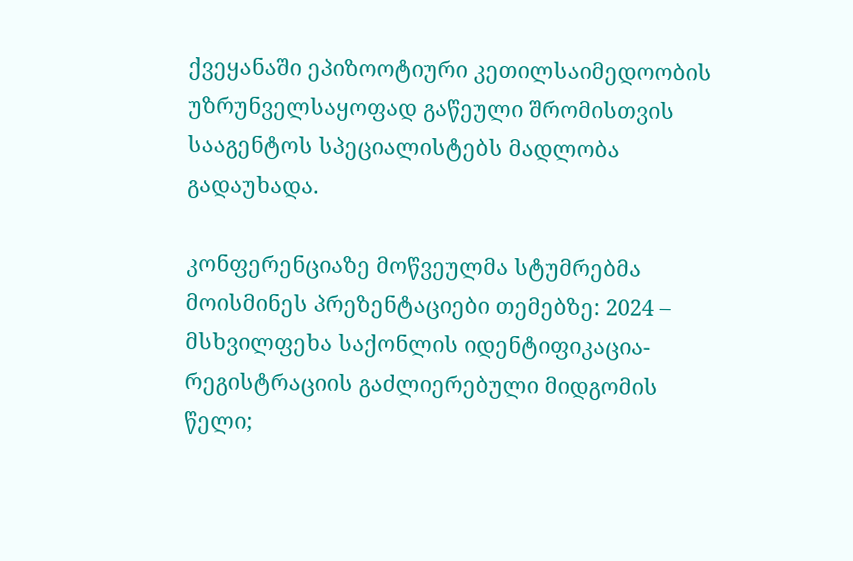ქვეყანაში ეპიზოოტიური კეთილსაიმედოობის უზრუნველსაყოფად გაწეული შრომისთვის სააგენტოს სპეციალისტებს მადლობა გადაუხადა.

კონფერენციაზე მოწვეულმა სტუმრებმა მოისმინეს პრეზენტაციები თემებზე: 2024 – მსხვილფეხა საქონლის იდენტიფიკაცია-რეგისტრაციის გაძლიერებული მიდგომის წელი;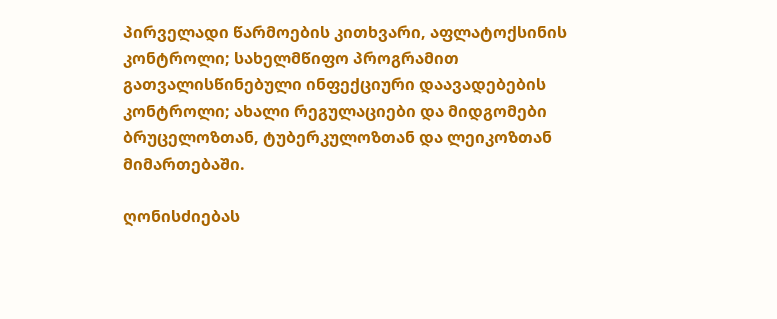პირველადი წარმოების კითხვარი, აფლატოქსინის კონტროლი; სახელმწიფო პროგრამით გათვალისწინებული ინფექციური დაავადებების კონტროლი; ახალი რეგულაციები და მიდგომები ბრუცელოზთან, ტუბერკულოზთან და ლეიკოზთან მიმართებაში.

ღონისძიებას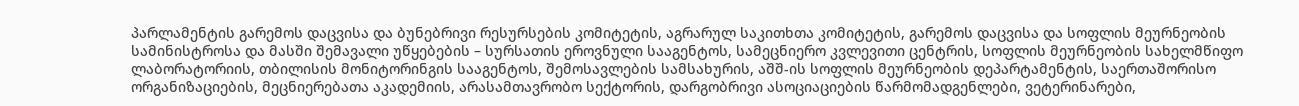პარლამენტის გარემოს დაცვისა და ბუნებრივი რესურსების კომიტეტის, აგრარულ საკითხთა კომიტეტის, გარემოს დაცვისა და სოფლის მეურნეობის სამინისტროსა და მასში შემავალი უწყებების – სურსათის ეროვნული სააგენტოს, სამეცნიერო კვლევითი ცენტრის, სოფლის მეურნეობის სახელმწიფო ლაბორატორიის, თბილისის მონიტორინგის სააგენტოს, შემოსავლების სამსახურის, აშშ-ის სოფლის მეურნეობის დეპარტამენტის, საერთაშორისო ორგანიზაციების, მეცნიერებათა აკადემიის, არასამთავრობო სექტორის, დარგობრივი ასოციაციების წარმომადგენლები, ვეტერინარები,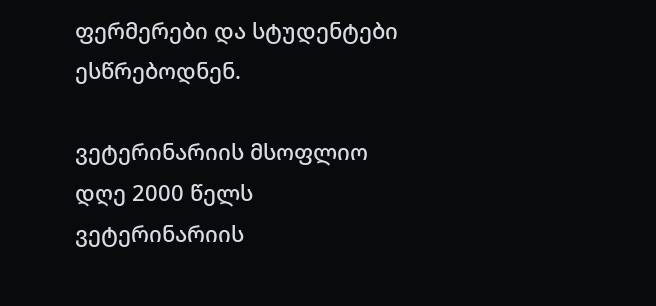ფერმერები და სტუდენტები ესწრებოდნენ.

ვეტერინარიის მსოფლიო დღე 2000 წელს ვეტერინარიის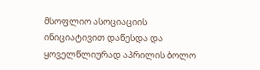მსოფლიო ასოციაციის ინიციატივით დაწესდა და ყოველწლიურად აპრილის ბოლო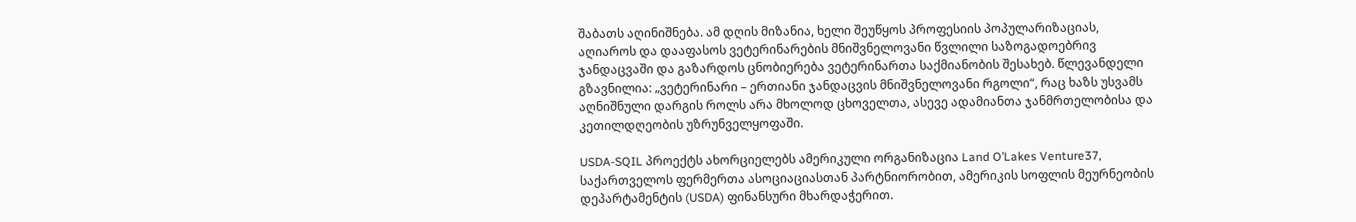შაბათს აღინიშნება. ამ დღის მიზანია, ხელი შეუწყოს პროფესიის პოპულარიზაციას, აღიაროს და დააფასოს ვეტერინარების მნიშვნელოვანი წვლილი საზოგადოებრივ ჯანდაცვაში და გაზარდოს ცნობიერება ვეტერინართა საქმიანობის შესახებ. წლევანდელი გზავნილია: „ვეტერინარი – ერთიანი ჯანდაცვის მნიშვნელოვანი რგოლი“, რაც ხაზს უსვამს აღნიშნული დარგის როლს არა მხოლოდ ცხოველთა, ასევე ადამიანთა ჯანმრთელობისა და კეთილდღეობის უზრუნველყოფაში.

USDA-SQIL პროექტს ახორციელებს ამერიკული ორგანიზაცია Land O’Lakes Venture37, საქართველოს ფერმერთა ასოციაციასთან პარტნიორობით, ამერიკის სოფლის მეურნეობის დეპარტამენტის (USDA) ფინანსური მხარდაჭერით.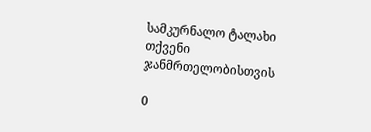სამკურნალო ტალახი თქვენი ჯანმრთელობისთვის

0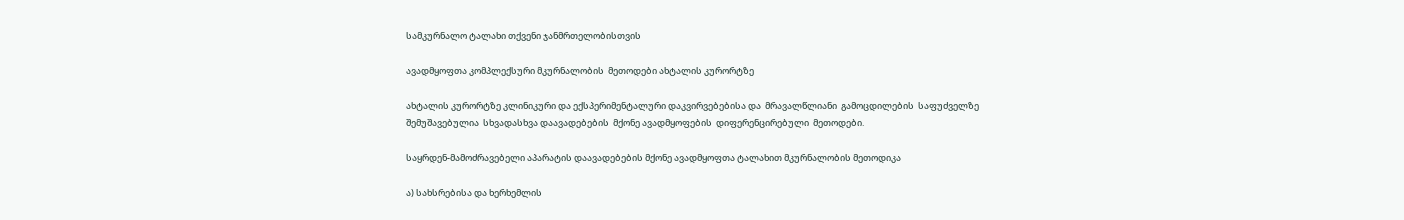სამკურნალო ტალახი თქვენი ჯანმრთელობისთვის

ავადმყოფთა კომპლექსური მკურნალობის  მეთოდები ახტალის კურორტზე

ახტალის კურორტზე კლინიკური და ექსპერიმენტალური დაკვირვებებისა და  მრავალწლიანი  გამოცდილების  საფუძველზე  შემუშავებულია  სხვადასხვა დაავადებების  მქონე ავადმყოფების  დიფერენცირებული  მეთოდები.

საყრდენ-მამოძრავებელი აპარატის დაავადებების მქონე ავადმყოფთა ტალახით მკურნალობის მეთოდიკა

ა) სახსრებისა და ხერხემლის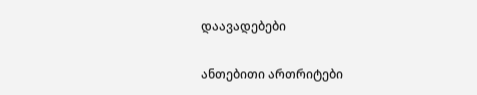დაავადებები

ანთებითი ართრიტები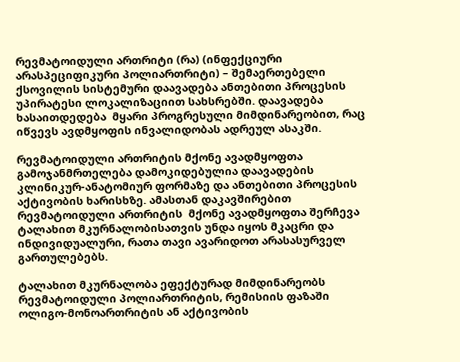რევმატოიდული ართრიტი (რა) (ინფექციური არასპეციფიკური პოლიართრიტი) – შემაერთებელი ქსოვილის სისტემური დაავადება ანთებითი პროცესის უპირატესი ლოკალიზაციით სახსრებში. დაავადება ხასაითდედება  მყარი პროგრესული მიმდინარეობით, რაც იწვევს ავდმყოფის ინვალიდობას ადრეულ ასაკში.

რევმატოიდული ართრიტის მქონე ავადმყოფთა გამოჯანმრთელება დამოკიდებულია დაავადების კლინიკურ-ანატომიურ ფორმაზე და ანთებითი პროცესის აქტივობის ხარისხზე. ამასთან დაკავშირებით  რევმატოიდული ართრიტის  მქონე ავადმყოფთა შერჩევა ტალახით მკურნალობისათვის უნდა იყოს მკაცრი და ინდივიდუალური, რათა თავი ავარიდოთ არასასურველ გართულებებს.

ტალახით მკურნალობა ეფექტურად მიმდინარეობს რევმატოიდული პოლიართრიტის, რემისიის ფაზაში ოლიგო-მონოართრიტის ან აქტივობის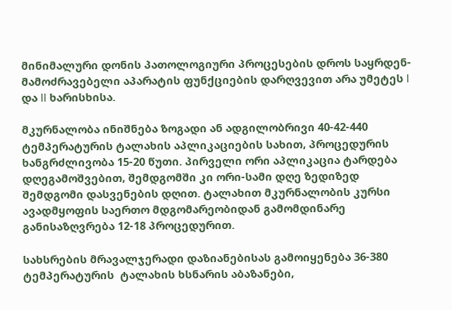მინიმალური დონის პათოლოგიური პროცესების დროს საყრდენ-მამოძრავებელი აპარატის ფუნქციების დარღვევით არა უმეტეს I და II ხარისხისა.

მკურნალობა ინიშნება ზოგადი ან ადგილობრივი 40-42-440 ტემპერატურის ტალახის აპლიკაციების სახით, პროცედურის ხანგრძლივობა 15-20 წუთი. პირველი ორი აპლიკაცია ტარდება დღეგამოშვებით, შემდგომში კი ორი-სამი დღე ზედიზედ შემდგომი დასვენების დღით. ტალახით მკურნალობის კურსი ავადმყოფის საერთო მდგომარეობიდან გამომდინარე  განისაზღვრება 12-18 პროცედურით.

სახსრების მრავალჯერადი დაზიანებისას გამოიყენება 36-380 ტემპერატურის  ტალახის ხსნარის აბაზანები,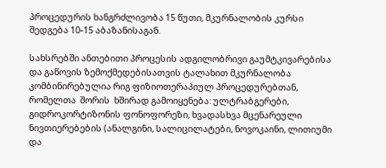პროცედურის ხანგრძლივობა 15 წუთი, მკურნალობის კურსი შედგება 10-15 აბაზანისაგან.

სახსრებში ანთებითი პროცესის ადგილობრივი გაუმტკივარებისა და გაწოვის ზემოქმედებისათვის ტალახით მკურნალობა კომბინირებულია რიგ ფიზიოთერაპიულ პროცედურებთან, რომელთა  შორის  ხშირად გამოიყენება: ულტრაბგერები, გიდროკორტიზონის ფონოფორეზი, ხვადასხვა მცენარეული ნივთიერებების (ანალგინი, სალიცილატები, ნოვოკაინი, ლითიუმი და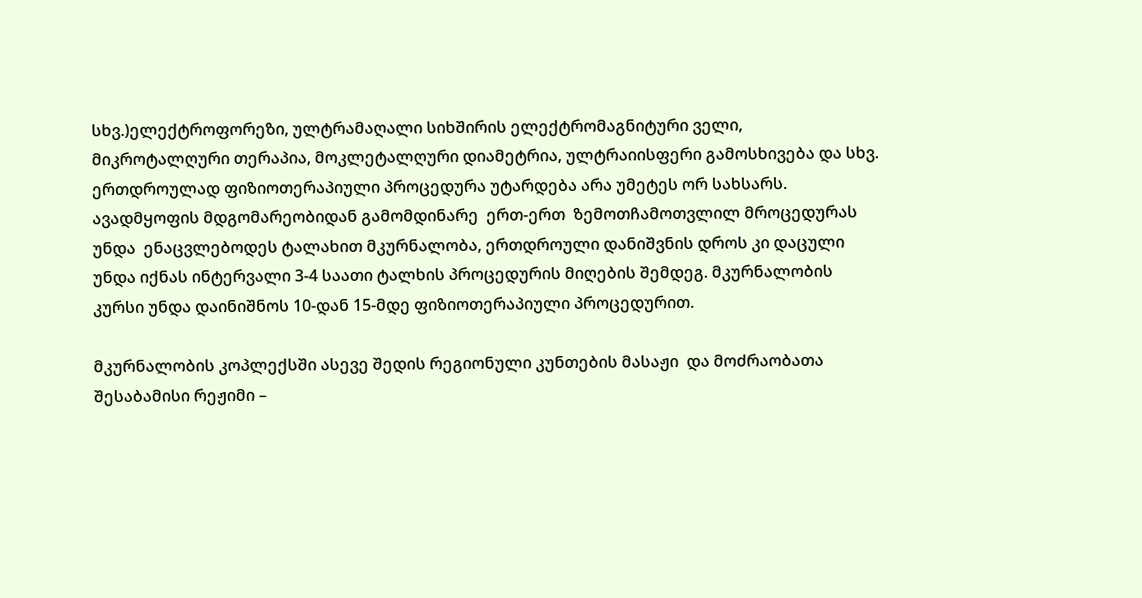სხვ.)ელექტროფორეზი, ულტრამაღალი სიხშირის ელექტრომაგნიტური ველი, მიკროტალღური თერაპია, მოკლეტალღური დიამეტრია, ულტრაიისფერი გამოსხივება და სხვ. ერთდროულად ფიზიოთერაპიული პროცედურა უტარდება არა უმეტეს ორ სახსარს. ავადმყოფის მდგომარეობიდან გამომდინარე  ერთ-ერთ  ზემოთჩამოთვლილ მროცედურას უნდა  ენაცვლებოდეს ტალახით მკურნალობა, ერთდროული დანიშვნის დროს კი დაცული უნდა იქნას ინტერვალი 3-4 საათი ტალხის პროცედურის მიღების შემდეგ. მკურნალობის კურსი უნდა დაინიშნოს 10-დან 15-მდე ფიზიოთერაპიული პროცედურით.

მკურნალობის კოპლექსში ასევე შედის რეგიონული კუნთების მასაჟი  და მოძრაობათა შესაბამისი რეჟიმი –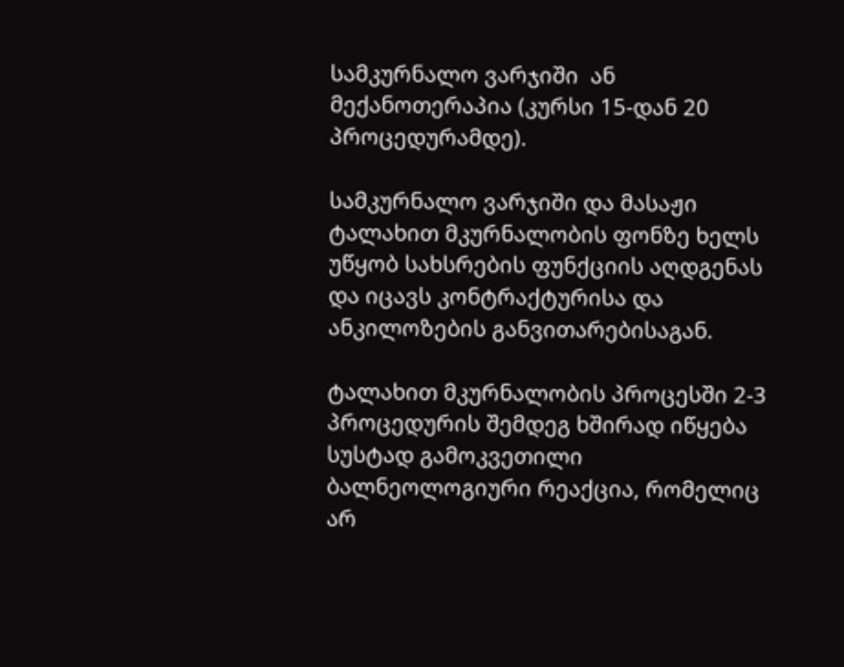სამკურნალო ვარჯიში  ან მექანოთერაპია (კურსი 15-დან 20 პროცედურამდე).

სამკურნალო ვარჯიში და მასაჟი ტალახით მკურნალობის ფონზე ხელს უწყობ სახსრების ფუნქციის აღდგენას და იცავს კონტრაქტურისა და ანკილოზების განვითარებისაგან.

ტალახით მკურნალობის პროცესში 2-3 პროცედურის შემდეგ ხშირად იწყება სუსტად გამოკვეთილი ბალნეოლოგიური რეაქცია, რომელიც არ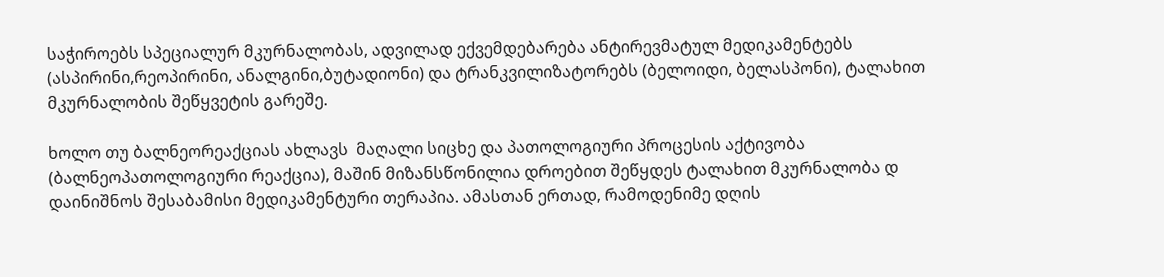საჭიროებს სპეციალურ მკურნალობას, ადვილად ექვემდებარება ანტირევმატულ მედიკამენტებს (ასპირინი,რეოპირინი, ანალგინი,ბუტადიონი) და ტრანკვილიზატორებს (ბელოიდი, ბელასპონი), ტალახით მკურნალობის შეწყვეტის გარეშე.

ხოლო თუ ბალნეორეაქციას ახლავს  მაღალი სიცხე და პათოლოგიური პროცესის აქტივობა (ბალნეოპათოლოგიური რეაქცია), მაშინ მიზანსწონილია დროებით შეწყდეს ტალახით მკურნალობა დ დაინიშნოს შესაბამისი მედიკამენტური თერაპია. ამასთან ერთად, რამოდენიმე დღის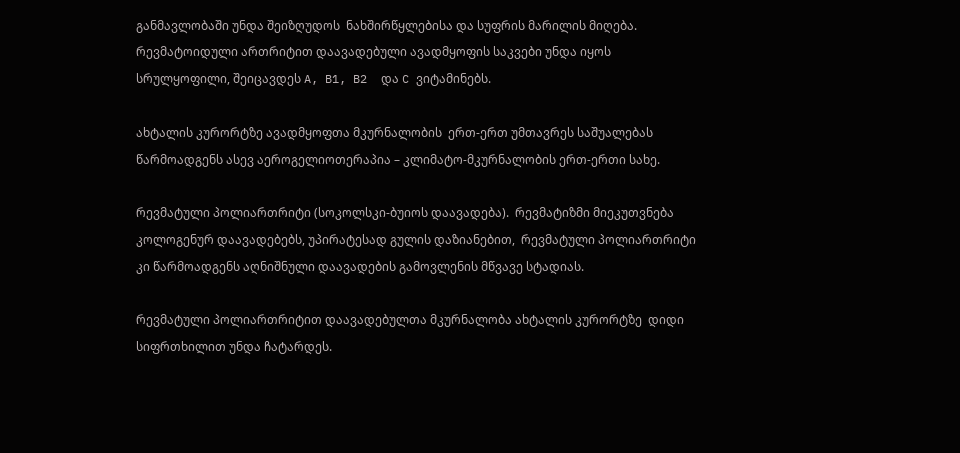განმავლობაში უნდა შეიზღუდოს  ნახშირწყლებისა და სუფრის მარილის მიღება. რევმატოიდული ართრიტით დაავადებული ავადმყოფის საკვები უნდა იყოს სრულყოფილი, შეიცავდეს A, B1, B2  და C ვიტამინებს.

ახტალის კურორტზე ავადმყოფთა მკურნალობის  ერთ-ერთ უმთავრეს საშუალებას წარმოადგენს ასევ აეროგელიოთერაპია – კლიმატო-მკურნალობის ერთ-ერთი სახე.

რევმატული პოლიართრიტი (სოკოლსკი-ბუიოს დაავადება).  რევმატიზმი მიეკუთვნება კოლოგენურ დაავადებებს, უპირატესად გულის დაზიანებით,  რევმატული პოლიართრიტი კი წარმოადგენს აღნიშნული დაავადების გამოვლენის მწვავე სტადიას.

რევმატული პოლიართრიტით დაავადებულთა მკურნალობა ახტალის კურორტზე  დიდი სიფრთხილით უნდა ჩატარდეს.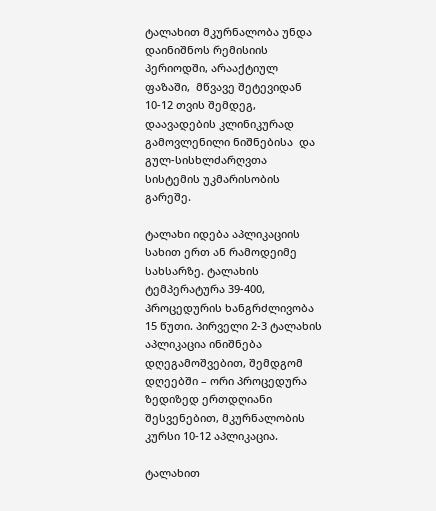ტალახით მკურნალობა უნდა დაინიშნოს რემისიის პერიოდში, არააქტიულ ფაზაში,  მწვავე შეტევიდან 10-12 თვის შემდეგ, დაავადების კლინიკურად გამოვლენილი ნიშნებისა  და  გულ-სისხლძარღვთა  სისტემის უკმარისობის გარეშე.

ტალახი იდება აპლიკაციის სახით ერთ ან რამოდეიმე სახსარზე. ტალახის ტემპერატურა 39-400, პროცედურის ხანგრძლივობა 15 წუთი. პირველი 2-3 ტალახის აპლიკაცია ინიშნება დღეგამოშვებით, შემდგომ დღეებში – ორი პროცედურა ზედიზედ ერთდღიანი შესვენებით, მკურნალობის კურსი 10-12 აპლიკაცია.

ტალახით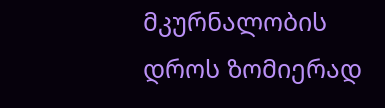მკურნალობის დროს ზომიერად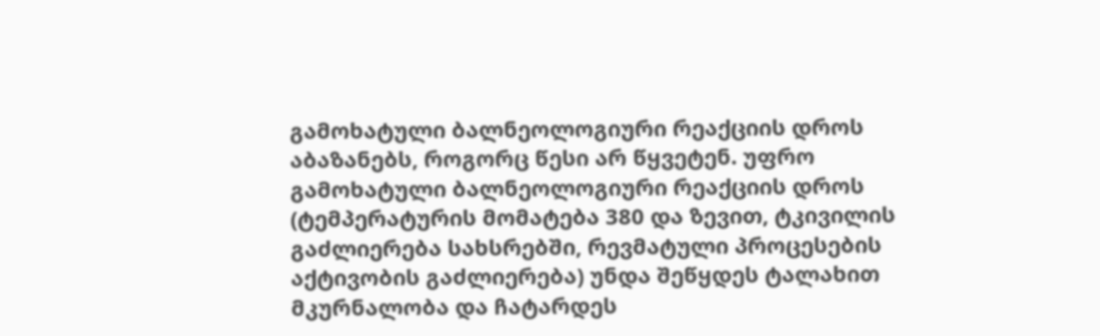გამოხატული ბალნეოლოგიური რეაქციის დროს აბაზანებს, როგორც წესი არ წყვეტენ. უფრო გამოხატული ბალნეოლოგიური რეაქციის დროს (ტემპერატურის მომატება 380 და ზევით, ტკივილის გაძლიერება სახსრებში, რევმატული პროცესების აქტივობის გაძლიერება) უნდა შეწყდეს ტალახით მკურნალობა და ჩატარდეს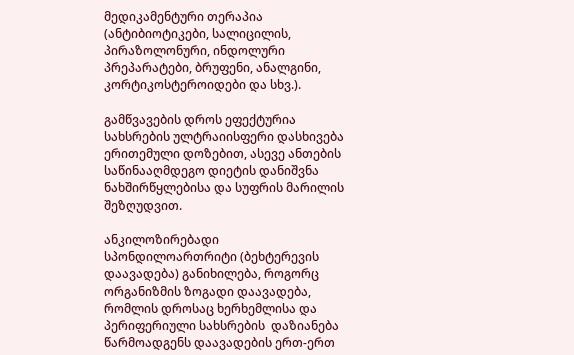მედიკამენტური თერაპია (ანტიბიოტიკები, სალიცილის, პირაზოლონური, ინდოლური პრეპარატები, ბრუფენი, ანალგინი, კორტიკოსტეროიდები და სხვ.).

გამწვავების დროს ეფექტურია სახსრების ულტრაიისფერი დასხივება ერითემული დოზებით, ასევე ანთების საწინააღმდეგო დიეტის დანიშვნა ნახშირწყლებისა და სუფრის მარილის შეზღუდვით.

ანკილოზირებადი სპონდილოართრიტი (ბეხტერევის დაავადება) განიხილება, როგორც ორგანიზმის ზოგადი დაავადება, რომლის დროსაც ხერხემლისა და პერიფერიული სახსრების  დაზიანება წარმოადგენს დაავადების ერთ-ერთ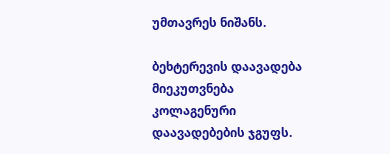უმთავრეს ნიშანს.

ბეხტერევის დაავადება მიეკუთვნება კოლაგენური დაავადებების ჯგუფს.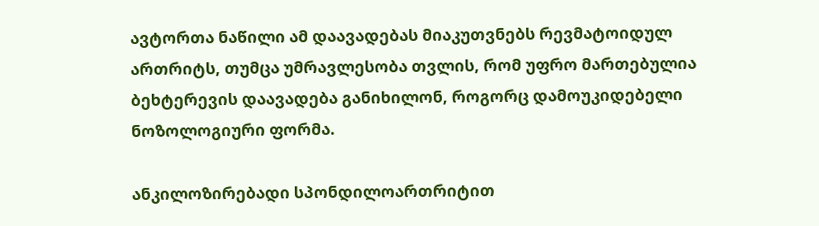ავტორთა ნაწილი ამ დაავადებას მიაკუთვნებს რევმატოიდულ ართრიტს, თუმცა უმრავლესობა თვლის, რომ უფრო მართებულია ბეხტერევის დაავადება განიხილონ, როგორც დამოუკიდებელი ნოზოლოგიური ფორმა.

ანკილოზირებადი სპონდილოართრიტით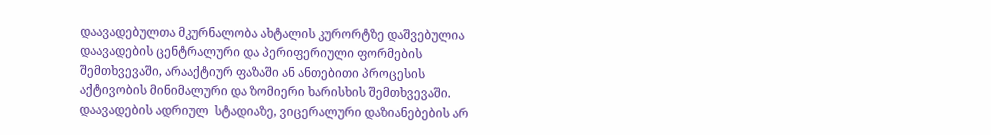დაავადებულთა მკურნალობა ახტალის კურორტზე დაშვებულია დაავადების ცენტრალური და პერიფერიული ფორმების შემთხვევაში, არააქტიურ ფაზაში ან ანთებითი პროცესის აქტივობის მინიმალური და ზომიერი ხარისხის შემთხვევაში. დაავადების ადრიულ  სტადიაზე, ვიცერალური დაზიანებების არ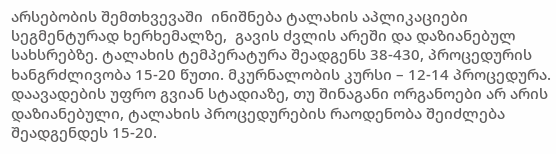არსებობის შემთხვევაში  ინიშნება ტალახის აპლიკაციები სეგმენტურად ხერხემალზე,  გავის ძვლის არეში და დაზიანებულ სახსრებზე. ტალახის ტემპერატურა შეადგენს 38-430, პროცედურის ხანგრძლივობა 15-20 წუთი. მკურნალობის კურსი – 12-14 პროცედურა. დაავადების უფრო გვიან სტადიაზე, თუ შინაგანი ორგანოები არ არის  დაზიანებული, ტალახის პროცედურების რაოდენობა შეიძლება შეადგენდეს 15-20.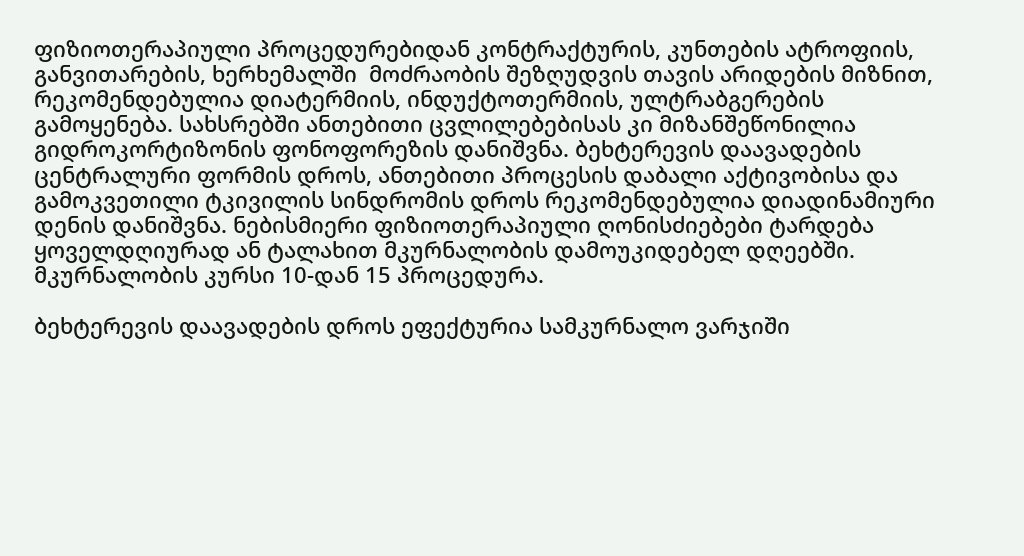ფიზიოთერაპიული პროცედურებიდან კონტრაქტურის, კუნთების ატროფიის,  განვითარების, ხერხემალში  მოძრაობის შეზღუდვის თავის არიდების მიზნით,   რეკომენდებულია დიატერმიის, ინდუქტოთერმიის, ულტრაბგერების გამოყენება. სახსრებში ანთებითი ცვლილებებისას კი მიზანშეწონილია გიდროკორტიზონის ფონოფორეზის დანიშვნა. ბეხტერევის დაავადების ცენტრალური ფორმის დროს, ანთებითი პროცესის დაბალი აქტივობისა და გამოკვეთილი ტკივილის სინდრომის დროს რეკომენდებულია დიადინამიური დენის დანიშვნა. ნებისმიერი ფიზიოთერაპიული ღონისძიებები ტარდება ყოველდღიურად ან ტალახით მკურნალობის დამოუკიდებელ დღეებში. მკურნალობის კურსი 10-დან 15 პროცედურა.

ბეხტერევის დაავადების დროს ეფექტურია სამკურნალო ვარჯიში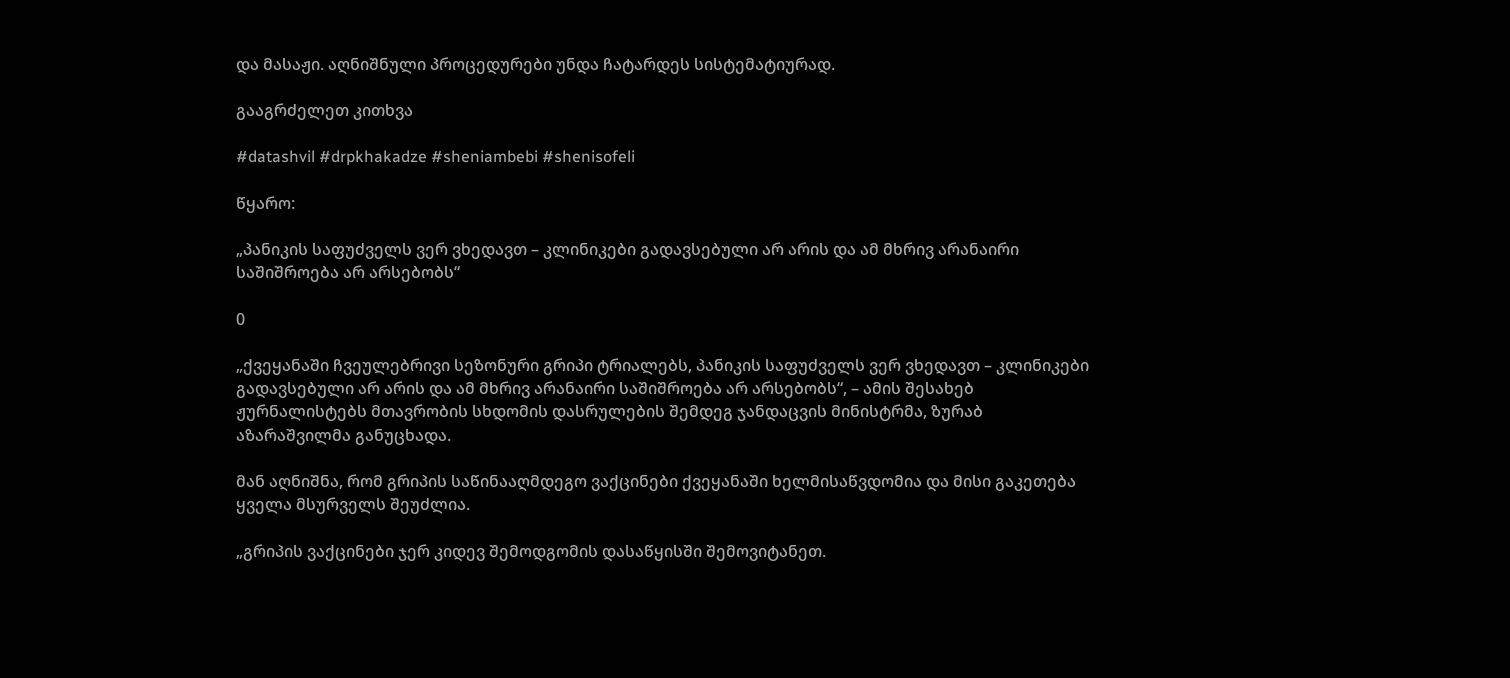და მასაჟი. აღნიშნული პროცედურები უნდა ჩატარდეს სისტემატიურად.

გააგრძელეთ კითხვა

#datashvil #drpkhakadze #sheniambebi #shenisofeli

წყარო:

„პანიკის საფუძველს ვერ ვხედავთ – კლინიკები გადავსებული არ არის და ამ მხრივ არანაირი საშიშროება არ არსებობს“

0

„ქვეყანაში ჩვეულებრივი სეზონური გრიპი ტრიალებს, პანიკის საფუძველს ვერ ვხედავთ – კლინიკები გადავსებული არ არის და ამ მხრივ არანაირი საშიშროება არ არსებობს“, – ამის შესახებ ჟურნალისტებს მთავრობის სხდომის დასრულების შემდეგ ჯანდაცვის მინისტრმა, ზურაბ აზარაშვილმა განუცხადა.

მან აღნიშნა, რომ გრიპის საწინააღმდეგო ვაქცინები ქვეყანაში ხელმისაწვდომია და მისი გაკეთება ყველა მსურველს შეუძლია.

„გრიპის ვაქცინები ჯერ კიდევ შემოდგომის დასაწყისში შემოვიტანეთ.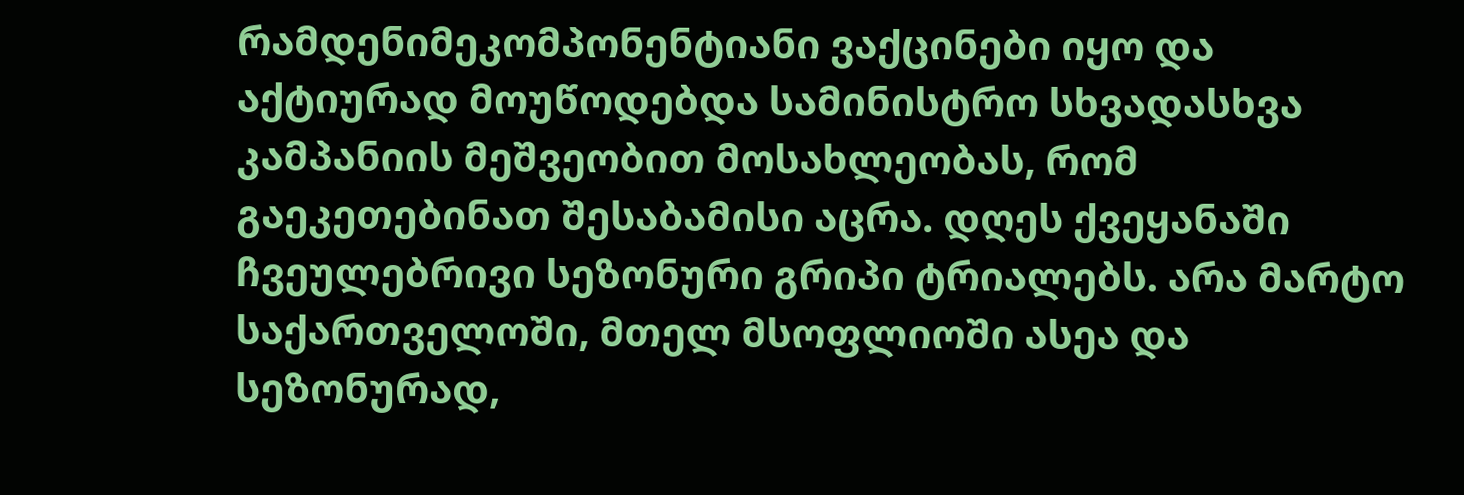რამდენიმეკომპონენტიანი ვაქცინები იყო და აქტიურად მოუწოდებდა სამინისტრო სხვადასხვა კამპანიის მეშვეობით მოსახლეობას, რომ გაეკეთებინათ შესაბამისი აცრა. დღეს ქვეყანაში ჩვეულებრივი სეზონური გრიპი ტრიალებს. არა მარტო საქართველოში, მთელ მსოფლიოში ასეა და სეზონურად,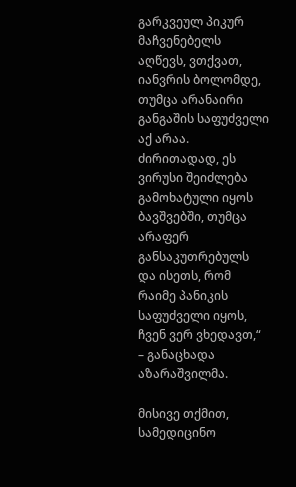გარკვეულ პიკურ მაჩვენებელს აღწევს, ვთქვათ, იანვრის ბოლომდე, თუმცა არანაირი განგაშის საფუძველი აქ არაა. ძირითადად, ეს ვირუსი შეიძლება გამოხატული იყოს ბავშვებში, თუმცა არაფერ განსაკუთრებულს და ისეთს, რომ რაიმე პანიკის საფუძველი იყოს, ჩვენ ვერ ვხედავთ,“ – განაცხადა აზარაშვილმა.

მისივე თქმით, სამედიცინო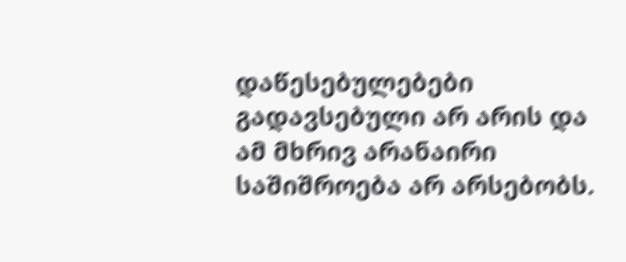დაწესებულებები გადავსებული არ არის და ამ მხრივ არანაირი საშიშროება არ არსებობს.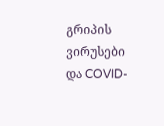გრიპის ვირუსები და COVID-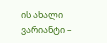ის ახალი ვარიანტი –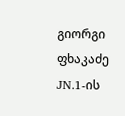გიორგი ფხაკაძე JN.1-ის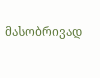მასობრივად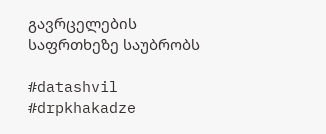გავრცელების საფრთხეზე საუბრობს

#datashvil  #drpkhakadze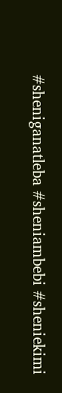#sheniganatleba #sheniambebi #sheniekimi